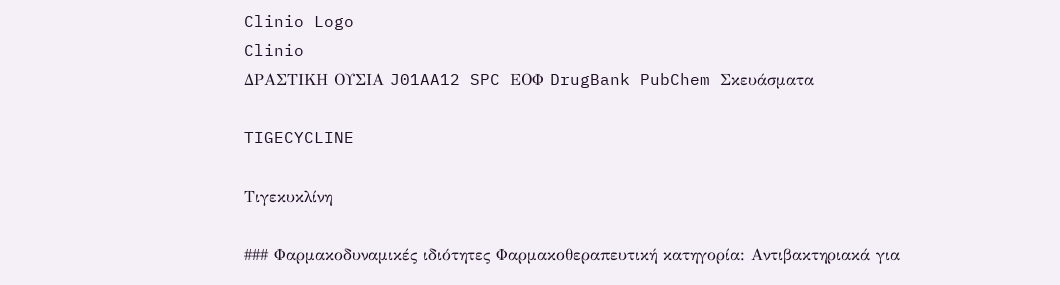Clinio Logo
Clinio
ΔΡΑΣΤΙΚΗ ΟΥΣΙΑ J01AA12 SPC ΕΟΦ DrugBank PubChem Σκευάσματα

TIGECYCLINE

Τιγεκυκλίνη

### Φαρμακοδυναμικές ιδιότητες Φαρμακοθεραπευτική κατηγορία: Αντιβακτηριακά για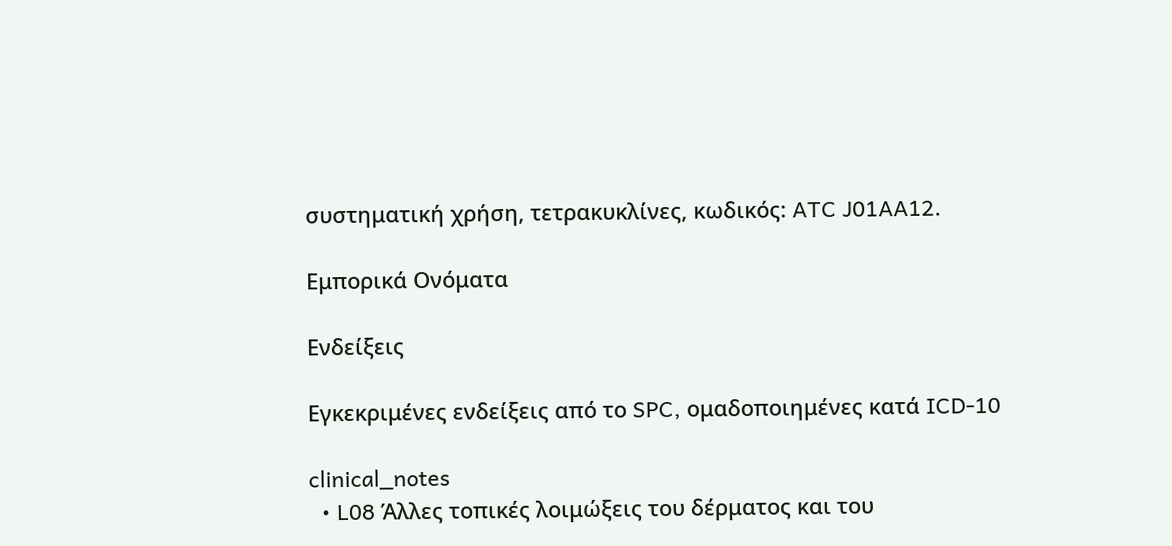συστηματική χρήση, τετρακυκλίνες, κωδικός: ATC J01AA12.

Εμπορικά Ονόματα

Ενδείξεις

Εγκεκριμένες ενδείξεις από το SPC, ομαδοποιημένες κατά ICD-10

clinical_notes
  • L08 Άλλες τοπικές λοιμώξεις του δέρματος και του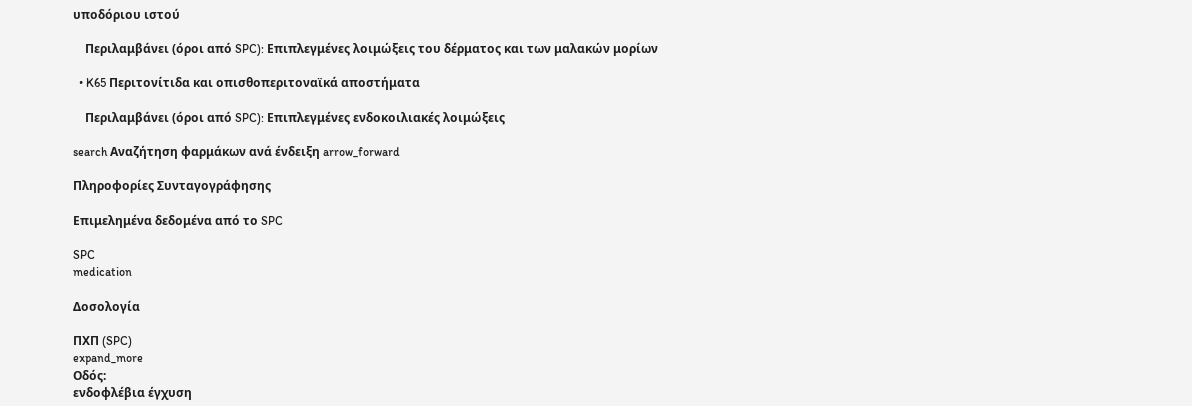υποδόριου ιστού

    Περιλαμβάνει (όροι από SPC): Επιπλεγμένες λοιμώξεις του δέρματος και των μαλακών μορίων

  • K65 Περιτονίτιδα και οπισθοπεριτοναϊκά αποστήματα

    Περιλαμβάνει (όροι από SPC): Επιπλεγμένες ενδοκοιλιακές λοιμώξεις

search Αναζήτηση φαρμάκων ανά ένδειξη arrow_forward

Πληροφορίες Συνταγογράφησης

Επιμελημένα δεδομένα από το SPC

SPC
medication

Δοσολογία

ΠΧΠ (SPC)
expand_more
Οδός:
ενδοφλέβια έγχυση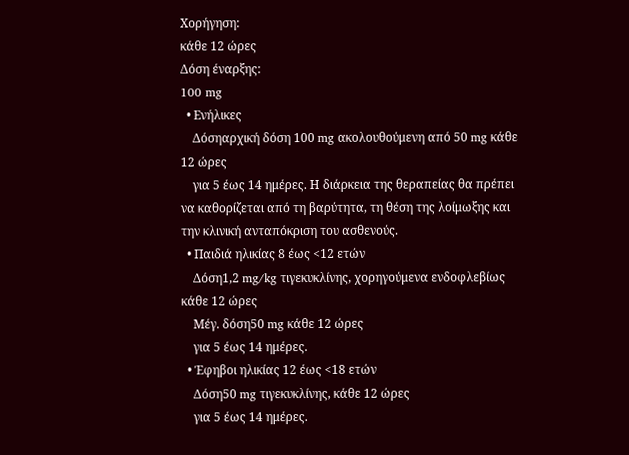Χορήγηση:
κάθε 12 ώρες
Δόση έναρξης:
100 mg
  • Ενήλικες
    Δόσηαρχική δόση 100 mg ακολουθούμενη από 50 mg κάθε 12 ώρες
    για 5 έως 14 ημέρες. Η διάρκεια της θεραπείας θα πρέπει να καθορίζεται από τη βαρύτητα, τη θέση της λοίμωξης και την κλινική ανταπόκριση του ασθενούς.
  • Παιδιά ηλικίας 8 έως <12 ετών
    Δόση1,2 mg/kg τιγεκυκλίνης, χορηγούμενα ενδοφλεβίως κάθε 12 ώρες
    Μέγ. δόση50 mg κάθε 12 ώρες
    για 5 έως 14 ημέρες.
  • Έφηβοι ηλικίας 12 έως <18 ετών
    Δόση50 mg τιγεκυκλίνης, κάθε 12 ώρες
    για 5 έως 14 ημέρες.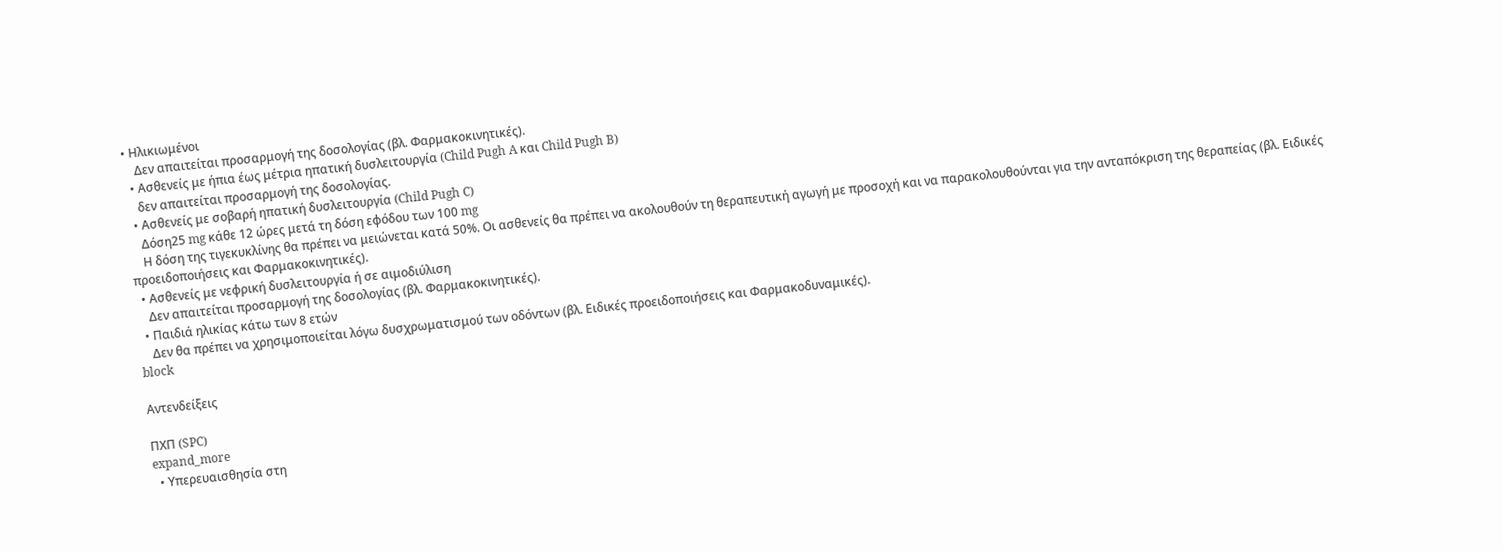• Ηλικιωμένοι
    Δεν απαιτείται προσαρμογή της δοσολογίας (βλ. Φαρμακοκινητικές).
  • Ασθενείς με ήπια έως μέτρια ηπατική δυσλειτουργία (Child Pugh A και Child Pugh B)
    δεν απαιτείται προσαρμογή της δοσολογίας.
  • Ασθενείς με σοβαρή ηπατική δυσλειτουργία (Child Pugh C)
    Δόση25 mg κάθε 12 ώρες μετά τη δόση εφόδου των 100 mg
    Η δόση της τιγεκυκλίνης θα πρέπει να μειώνεται κατά 50%. Οι ασθενείς θα πρέπει να ακολουθούν τη θεραπευτική αγωγή με προσοχή και να παρακολουθούνται για την ανταπόκριση της θεραπείας (βλ. Ειδικές προειδοποιήσεις και Φαρμακοκινητικές).
  • Ασθενείς με νεφρική δυσλειτουργία ή σε αιμοδιύλιση
    Δεν απαιτείται προσαρμογή της δοσολογίας (βλ. Φαρμακοκινητικές).
  • Παιδιά ηλικίας κάτω των 8 ετών
    Δεν θα πρέπει να χρησιμοποιείται λόγω δυσχρωματισμού των οδόντων (βλ. Ειδικές προειδοποιήσεις και Φαρμακοδυναμικές).
block

Αντενδείξεις

ΠΧΠ (SPC)
expand_more
  • Υπερευαισθησία στη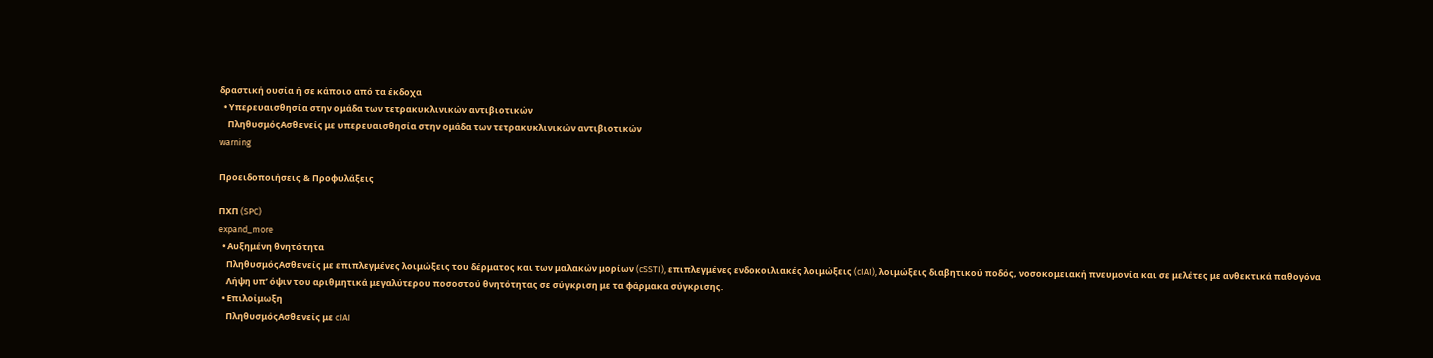δραστική ουσία ή σε κάποιο από τα έκδοχα
  • Υπερευαισθησία στην ομάδα των τετρακυκλινικών αντιβιοτικών
    ΠληθυσμόςΑσθενείς με υπερευαισθησία στην ομάδα των τετρακυκλινικών αντιβιοτικών
warning

Προειδοποιήσεις & Προφυλάξεις

ΠΧΠ (SPC)
expand_more
  • Αυξημένη θνητότητα
    ΠληθυσμόςΑσθενείς με επιπλεγμένες λοιμώξεις του δέρματος και των μαλακών μορίων (cSSTI), επιπλεγμένες ενδοκοιλιακές λοιμώξεις (cIAI), λοιμώξεις διαβητικού ποδός, νοσοκομειακή πνευμονία και σε μελέτες με ανθεκτικά παθογόνα
    Λήψη υπ’ όψιν του αριθμητικά μεγαλύτερου ποσοστού θνητότητας σε σύγκριση με τα φάρμακα σύγκρισης.
  • Επιλοίμωξη
    ΠληθυσμόςΑσθενείς με cIAI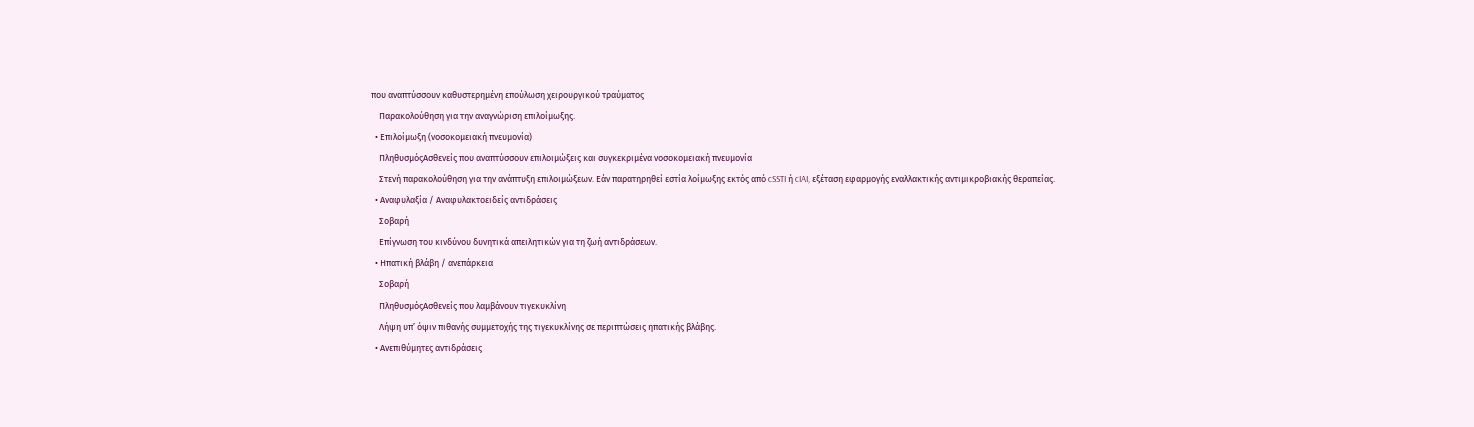που αναπτύσσουν καθυστερημένη επούλωση χειρουργικού τραύματος
    Παρακολούθηση για την αναγνώριση επιλοίμωξης.
  • Επιλοίμωξη (νοσοκομειακή πνευμονία)
    ΠληθυσμόςΑσθενείς που αναπτύσσουν επιλοιμώξεις και συγκεκριμένα νοσοκομειακή πνευμονία
    Στενή παρακολούθηση για την ανάπτυξη επιλοιμώξεων. Εάν παρατηρηθεί εστία λοίμωξης εκτός από cSSTI ή cIAI, εξέταση εφαρμογής εναλλακτικής αντιμικροβιακής θεραπείας.
  • Αναφυλαξία / Αναφυλακτοειδείς αντιδράσεις
    Σοβαρή
    Επίγνωση του κινδύνου δυνητικά απειλητικών για τη ζωή αντιδράσεων.
  • Ηπατική βλάβη / ανεπάρκεια
    Σοβαρή
    ΠληθυσμόςΑσθενείς που λαμβάνουν τιγεκυκλίνη
    Λήψη υπ’ όψιν πιθανής συμμετοχής της τιγεκυκλίνης σε περιπτώσεις ηπατικής βλάβης.
  • Ανεπιθύμητες αντιδράσεις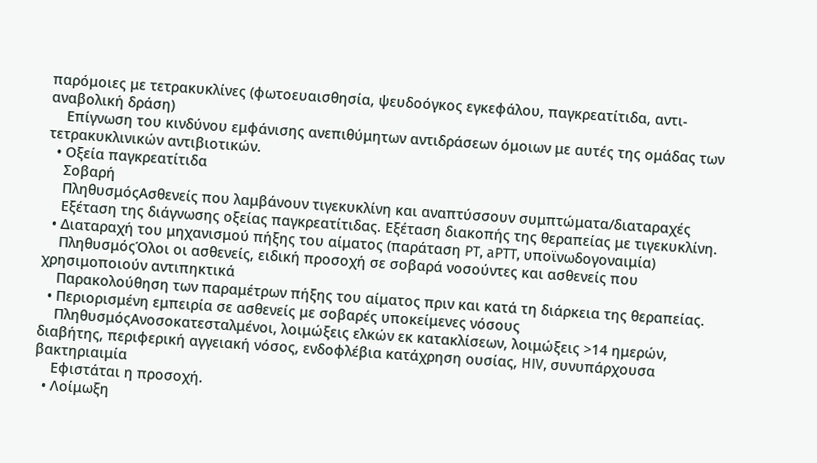παρόμοιες με τετρακυκλίνες (φωτοευαισθησία, ψευδοόγκος εγκεφάλου, παγκρεατίτιδα, αντι-αναβολική δράση)
    Επίγνωση του κινδύνου εμφάνισης ανεπιθύμητων αντιδράσεων όμοιων με αυτές της ομάδας των τετρακυκλινικών αντιβιοτικών.
  • Οξεία παγκρεατίτιδα
    Σοβαρή
    ΠληθυσμόςΑσθενείς που λαμβάνουν τιγεκυκλίνη και αναπτύσσουν συμπτώματα/διαταραχές
    Εξέταση της διάγνωσης οξείας παγκρεατίτιδας. Εξέταση διακοπής της θεραπείας με τιγεκυκλίνη.
  • Διαταραχή του μηχανισμού πήξης του αίματος (παράταση PT, aPTT, υποϊνωδογοναιμία)
    ΠληθυσμόςΌλοι οι ασθενείς, ειδική προσοχή σε σοβαρά νοσούντες και ασθενείς που χρησιμοποιούν αντιπηκτικά
    Παρακολούθηση των παραμέτρων πήξης του αίματος πριν και κατά τη διάρκεια της θεραπείας.
  • Περιορισμένη εμπειρία σε ασθενείς με σοβαρές υποκείμενες νόσους
    ΠληθυσμόςΑνοσοκατεσταλμένοι, λοιμώξεις ελκών εκ κατακλίσεων, λοιμώξεις >14 ημερών, διαβήτης, περιφερική αγγειακή νόσος, ενδοφλέβια κατάχρηση ουσίας, HIV, συνυπάρχουσα βακτηριαιμία
    Εφιστάται η προσοχή.
  • Λοίμωξη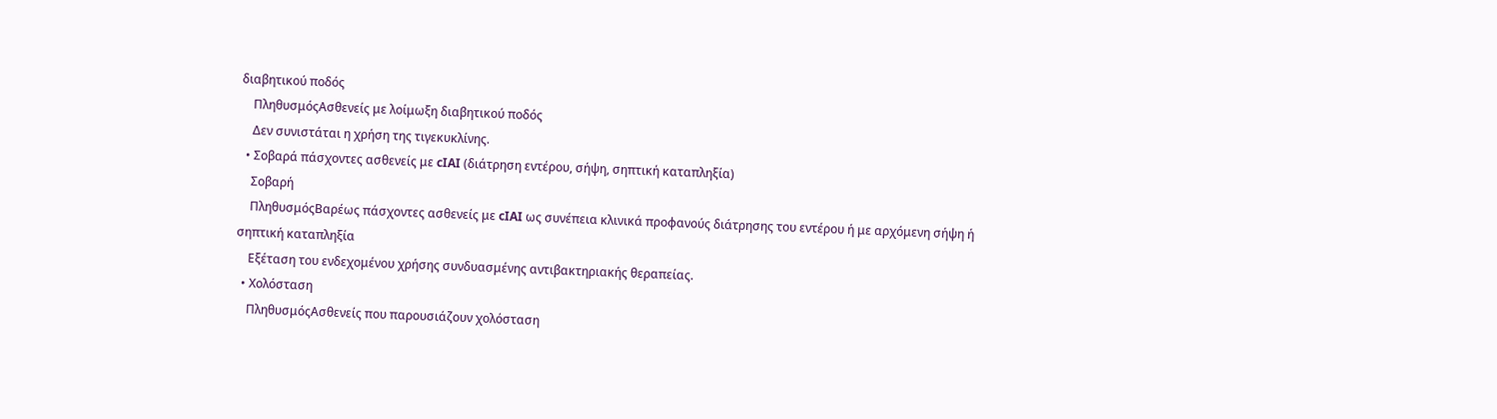διαβητικού ποδός
    ΠληθυσμόςΑσθενείς με λοίμωξη διαβητικού ποδός
    Δεν συνιστάται η χρήση της τιγεκυκλίνης.
  • Σοβαρά πάσχοντες ασθενείς με cIAI (διάτρηση εντέρου, σήψη, σηπτική καταπληξία)
    Σοβαρή
    ΠληθυσμόςΒαρέως πάσχοντες ασθενείς με cIAI ως συνέπεια κλινικά προφανούς διάτρησης του εντέρου ή με αρχόμενη σήψη ή σηπτική καταπληξία
    Εξέταση του ενδεχομένου χρήσης συνδυασμένης αντιβακτηριακής θεραπείας.
  • Χολόσταση
    ΠληθυσμόςΑσθενείς που παρουσιάζουν χολόσταση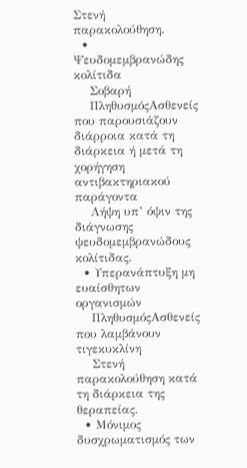Στενή παρακολούθηση.
  • Ψευδομεμβρανώδης κολίτιδα
    Σοβαρή
    ΠληθυσμόςΑσθενείς που παρουσιάζουν διάρροια κατά τη διάρκεια ή μετά τη χορήγηση αντιβακτηριακού παράγοντα
    Λήψη υπ’ όψιν της διάγνωσης ψευδομεμβρανώδους κολίτιδας.
  • Υπερανάπτυξη μη ευαίσθητων οργανισμών
    ΠληθυσμόςΑσθενείς που λαμβάνουν τιγεκυκλίνη
    Στενή παρακολούθηση κατά τη διάρκεια της θεραπείας.
  • Μόνιμος δυσχρωματισμός των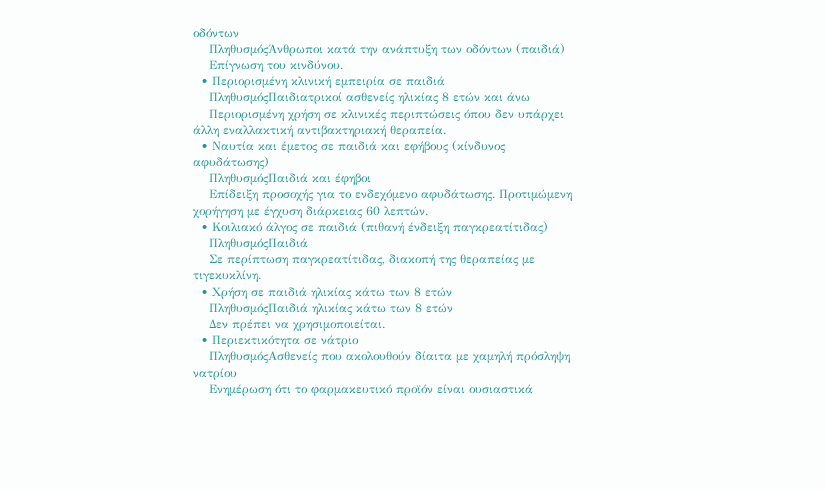οδόντων
    ΠληθυσμόςΆνθρωποι κατά την ανάπτυξη των οδόντων (παιδιά)
    Επίγνωση του κινδύνου.
  • Περιορισμένη κλινική εμπειρία σε παιδιά
    ΠληθυσμόςΠαιδιατρικοί ασθενείς ηλικίας 8 ετών και άνω
    Περιορισμένη χρήση σε κλινικές περιπτώσεις όπου δεν υπάρχει άλλη εναλλακτική αντιβακτηριακή θεραπεία.
  • Ναυτία και έμετος σε παιδιά και εφήβους (κίνδυνος αφυδάτωσης)
    ΠληθυσμόςΠαιδιά και έφηβοι
    Επίδειξη προσοχής για το ενδεχόμενο αφυδάτωσης. Προτιμώμενη χορήγηση με έγχυση διάρκειας 60 λεπτών.
  • Κοιλιακό άλγος σε παιδιά (πιθανή ένδειξη παγκρεατίτιδας)
    ΠληθυσμόςΠαιδιά
    Σε περίπτωση παγκρεατίτιδας, διακοπή της θεραπείας με τιγεκυκλίνη.
  • Χρήση σε παιδιά ηλικίας κάτω των 8 ετών
    ΠληθυσμόςΠαιδιά ηλικίας κάτω των 8 ετών
    Δεν πρέπει να χρησιμοποιείται.
  • Περιεκτικότητα σε νάτριο
    ΠληθυσμόςΑσθενείς που ακολουθούν δίαιτα με χαμηλή πρόσληψη νατρίου
    Ενημέρωση ότι το φαρμακευτικό προϊόν είναι ουσιαστικά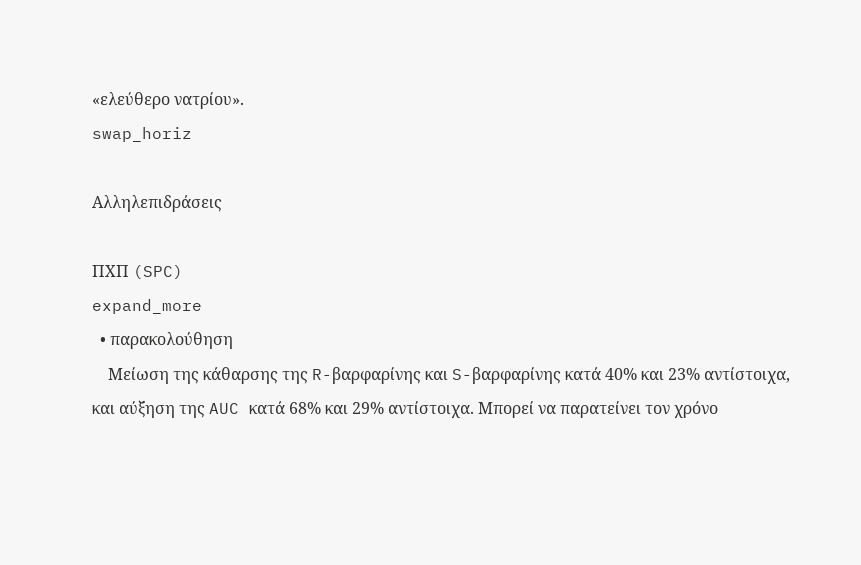«ελεύθερο νατρίου».
swap_horiz

Αλληλεπιδράσεις

ΠΧΠ (SPC)
expand_more
  • παρακολούθηση
    Μείωση της κάθαρσης της R-βαρφαρίνης και S-βαρφαρίνης κατά 40% και 23% αντίστοιχα, και αύξηση της AUC κατά 68% και 29% αντίστοιχα. Μπορεί να παρατείνει τον χρόνο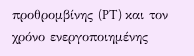προθρομβίνης (PT) και τον χρόνο ενεργοποιημένης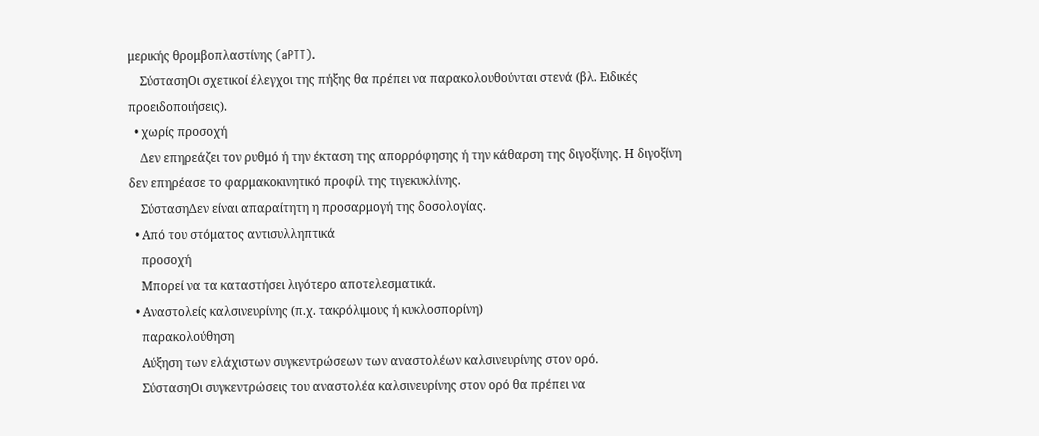μερικής θρομβοπλαστίνης (aPTT).
    ΣύστασηΟι σχετικοί έλεγχοι της πήξης θα πρέπει να παρακολουθούνται στενά (βλ. Ειδικές προειδοποιήσεις).
  • χωρίς προσοχή
    Δεν επηρεάζει τον ρυθμό ή την έκταση της απορρόφησης ή την κάθαρση της διγοξίνης. Η διγοξίνη δεν επηρέασε το φαρμακοκινητικό προφίλ της τιγεκυκλίνης.
    ΣύστασηΔεν είναι απαραίτητη η προσαρμογή της δοσολογίας.
  • Από του στόματος αντισυλληπτικά
    προσοχή
    Μπορεί να τα καταστήσει λιγότερο αποτελεσματικά.
  • Αναστολείς καλσινευρίνης (π.χ. τακρόλιμους ή κυκλοσπορίνη)
    παρακολούθηση
    Αύξηση των ελάχιστων συγκεντρώσεων των αναστολέων καλσινευρίνης στον ορό.
    ΣύστασηΟι συγκεντρώσεις του αναστολέα καλσινευρίνης στον ορό θα πρέπει να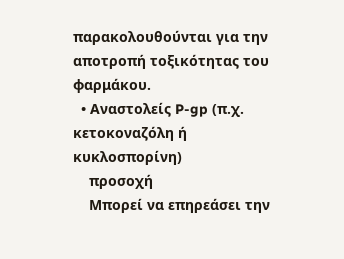παρακολουθούνται για την αποτροπή τοξικότητας του φαρμάκου.
  • Αναστολείς P-gp (π.χ. κετοκοναζόλη ή κυκλοσπορίνη)
    προσοχή
    Μπορεί να επηρεάσει την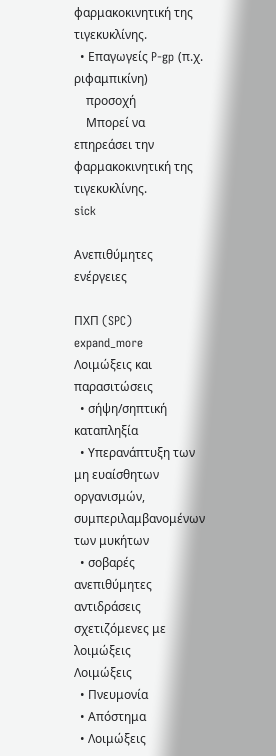φαρμακοκινητική της τιγεκυκλίνης.
  • Επαγωγείς P-gp (π.χ. ριφαμπικίνη)
    προσοχή
    Μπορεί να επηρεάσει την φαρμακοκινητική της τιγεκυκλίνης.
sick

Ανεπιθύμητες ενέργειες

ΠΧΠ (SPC)
expand_more
Λοιμώξεις και παρασιτώσεις
  • σήψη/σηπτική καταπληξία
  • Υπερανάπτυξη των μη ευαίσθητων οργανισμών, συμπεριλαμβανομένων των μυκήτων
  • σοβαρές ανεπιθύμητες αντιδράσεις σχετιζόμενες με λοιμώξεις
Λοιμώξεις
  • Πνευμονία
  • Απόστημα
  • Λοιμώξεις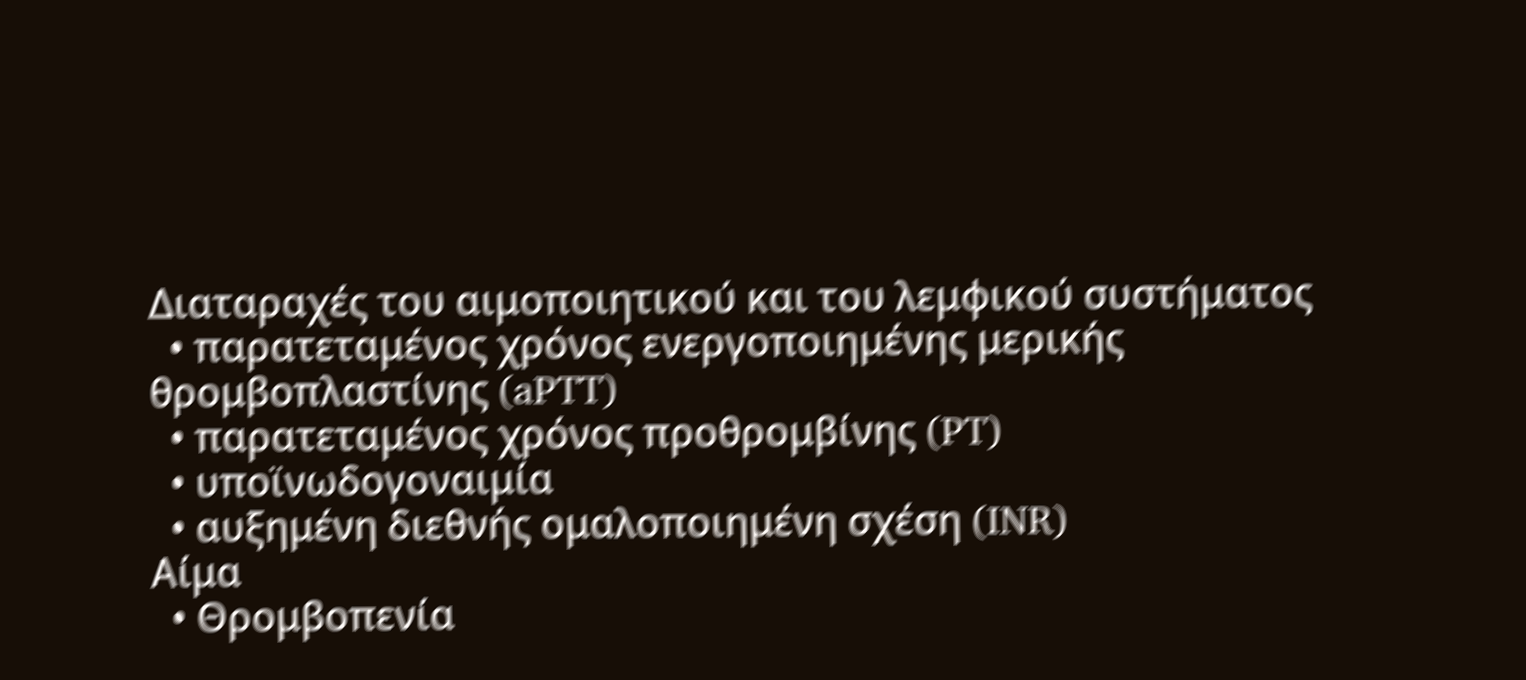Διαταραχές του αιμοποιητικού και του λεμφικού συστήματος
  • παρατεταμένος χρόνος ενεργοποιημένης μερικής θρομβοπλαστίνης (aPTT)
  • παρατεταμένος χρόνος προθρομβίνης (PT)
  • υποϊνωδογοναιμία
  • αυξημένη διεθνής ομαλοποιημένη σχέση (INR)
Αίμα
  • Θρομβοπενία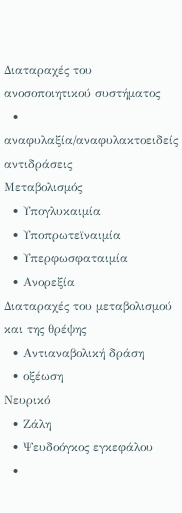Διαταραχές του ανοσοποιητικού συστήματος
  • αναφυλαξία/αναφυλακτοειδείς αντιδράσεις
Μεταβολισμός
  • Υπογλυκαιμία
  • Υποπρωτεϊναιμία
  • Υπερφωσφαταιμία
  • Ανορεξία
Διαταραχές του μεταβολισμού και της θρέψης
  • Αντιαναβολική δράση
  • οξέωση
Νευρικό
  • Ζάλη
  • Ψευδοόγκος εγκεφάλου
  •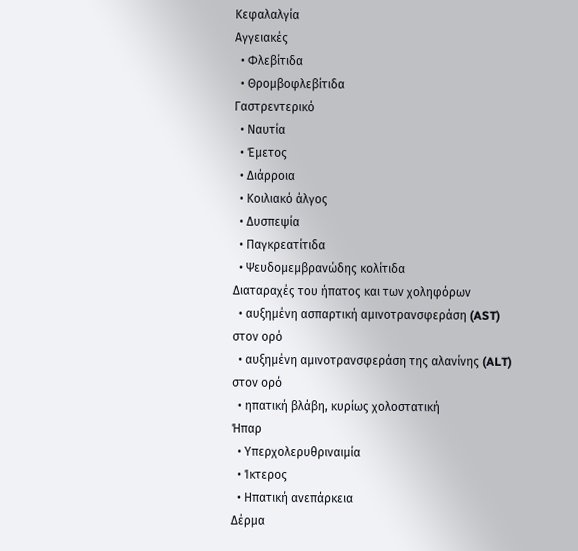Κεφαλαλγία
Αγγειακές
  • Φλεβίτιδα
  • Θρομβοφλεβίτιδα
Γαστρεντερικό
  • Ναυτία
  • Έμετος
  • Διάρροια
  • Κοιλιακό άλγος
  • Δυσπεψία
  • Παγκρεατίτιδα
  • Ψευδομεμβρανώδης κολίτιδα
Διαταραχές του ήπατος και των χοληφόρων
  • αυξημένη ασπαρτική αμινοτρανσφεράση (AST) στον ορό
  • αυξημένη αμινοτρανσφεράση της αλανίνης (ALT) στον ορό
  • ηπατική βλάβη, κυρίως χολοστατική
Ήπαρ
  • Υπερχολερυθριναιμία
  • Ίκτερος
  • Ηπατική ανεπάρκεια
Δέρμα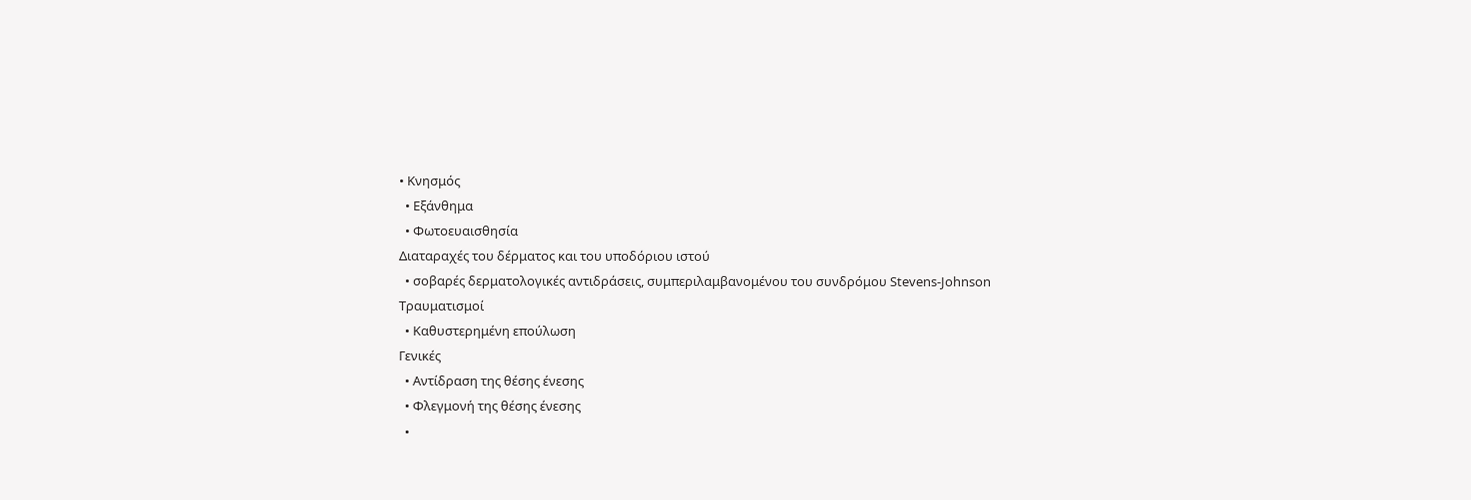• Κνησμός
  • Εξάνθημα
  • Φωτοευαισθησία
Διαταραχές του δέρματος και του υποδόριου ιστού
  • σοβαρές δερματολογικές αντιδράσεις, συμπεριλαμβανομένου του συνδρόμου Stevens-Johnson
Τραυματισμοί
  • Καθυστερημένη επούλωση
Γενικές
  • Αντίδραση της θέσης ένεσης
  • Φλεγμονή της θέσης ένεσης
  •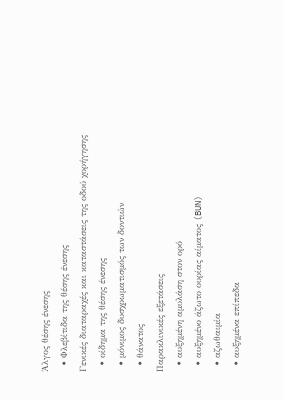Άλγος θέσης ένεσης
  • Φλεβίτιδα της θέσης ένεσης
Γενικές διαταραχές και καταστάσεις της οδού χορήγησης
  • οίδημα της θέσης ένεσης
  • μόνιμος δυσχρωματισμός των δοντιών
  • θάνατος
Παρακλινικές εξετάσεις
  • αυξημένη αμυλάση στον ορό
  • αυξημένο άζωτο ουρίας αίματος (BUN)
  • αζωθαιμία
  • αυξημένα επίπεδα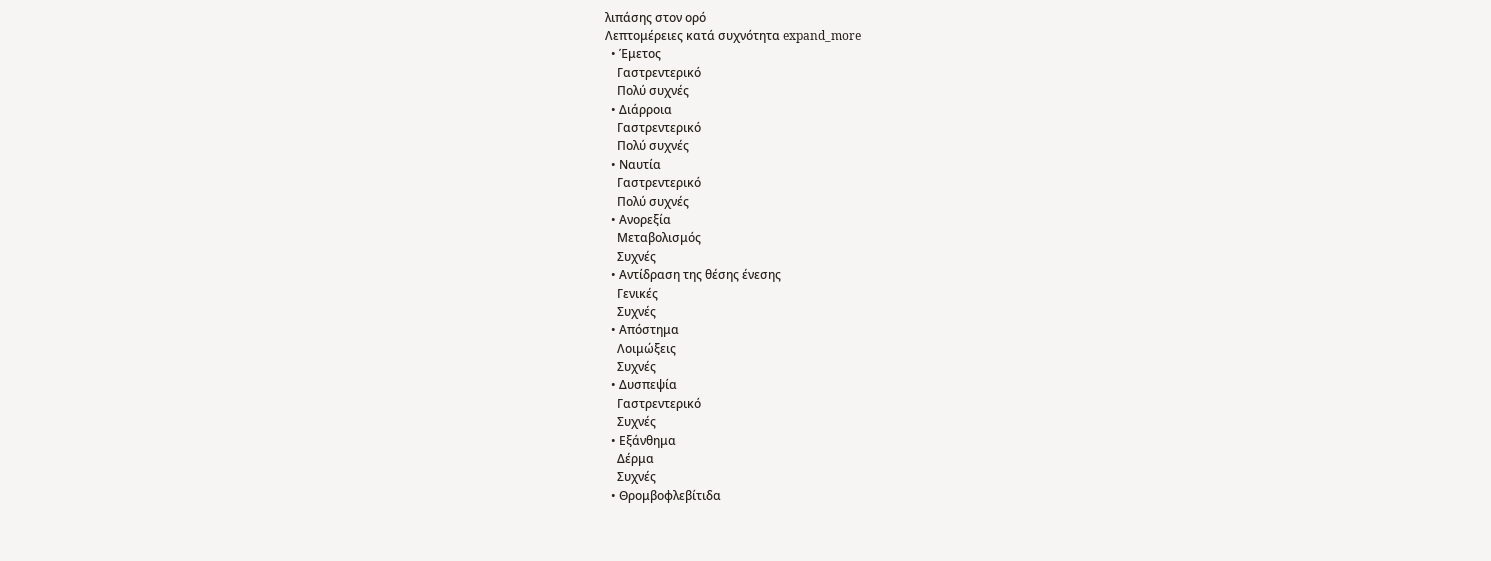λιπάσης στον ορό
Λεπτομέρειες κατά συχνότητα expand_more
  • Έμετος
    Γαστρεντερικό
    Πολύ συχνές
  • Διάρροια
    Γαστρεντερικό
    Πολύ συχνές
  • Ναυτία
    Γαστρεντερικό
    Πολύ συχνές
  • Ανορεξία
    Μεταβολισμός
    Συχνές
  • Αντίδραση της θέσης ένεσης
    Γενικές
    Συχνές
  • Απόστημα
    Λοιμώξεις
    Συχνές
  • Δυσπεψία
    Γαστρεντερικό
    Συχνές
  • Εξάνθημα
    Δέρμα
    Συχνές
  • Θρομβοφλεβίτιδα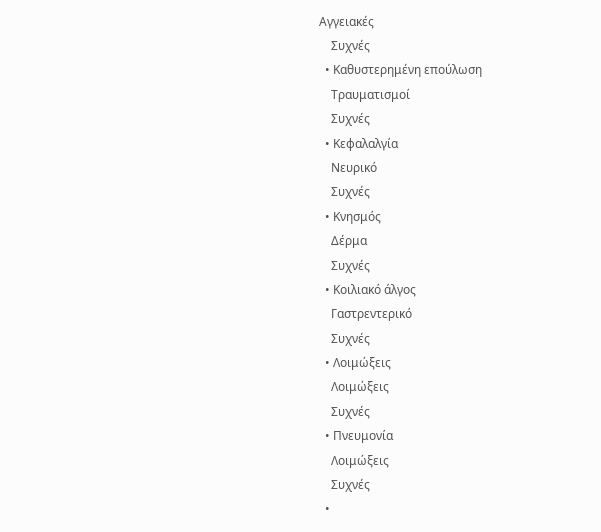Αγγειακές
    Συχνές
  • Καθυστερημένη επούλωση
    Τραυματισμοί
    Συχνές
  • Κεφαλαλγία
    Νευρικό
    Συχνές
  • Κνησμός
    Δέρμα
    Συχνές
  • Κοιλιακό άλγος
    Γαστρεντερικό
    Συχνές
  • Λοιμώξεις
    Λοιμώξεις
    Συχνές
  • Πνευμονία
    Λοιμώξεις
    Συχνές
  •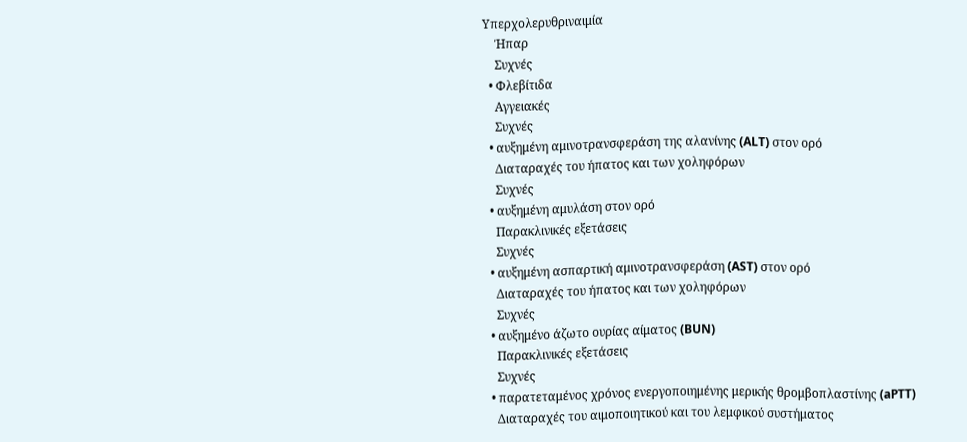Υπερχολερυθριναιμία
    Ήπαρ
    Συχνές
  • Φλεβίτιδα
    Αγγειακές
    Συχνές
  • αυξημένη αμινοτρανσφεράση της αλανίνης (ALT) στον ορό
    Διαταραχές του ήπατος και των χοληφόρων
    Συχνές
  • αυξημένη αμυλάση στον ορό
    Παρακλινικές εξετάσεις
    Συχνές
  • αυξημένη ασπαρτική αμινοτρανσφεράση (AST) στον ορό
    Διαταραχές του ήπατος και των χοληφόρων
    Συχνές
  • αυξημένο άζωτο ουρίας αίματος (BUN)
    Παρακλινικές εξετάσεις
    Συχνές
  • παρατεταμένος χρόνος ενεργοποιημένης μερικής θρομβοπλαστίνης (aPTT)
    Διαταραχές του αιμοποιητικού και του λεμφικού συστήματος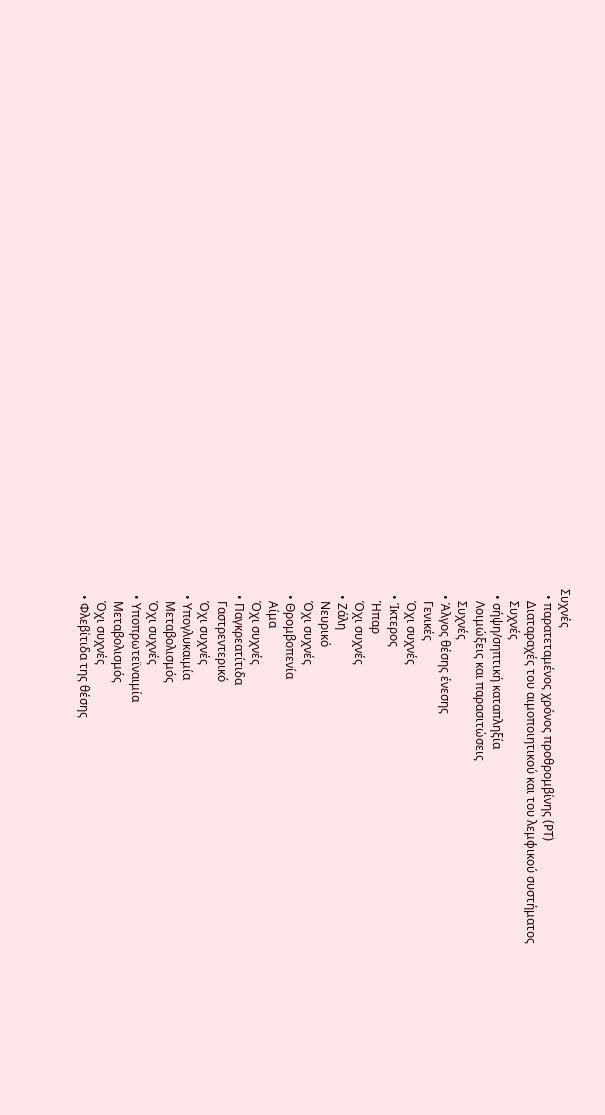Συχνές
  • παρατεταμένος χρόνος προθρομβίνης (PT)
    Διαταραχές του αιμοποιητικού και του λεμφικού συστήματος
    Συχνές
  • σήψη/σηπτική καταπληξία
    Λοιμώξεις και παρασιτώσεις
    Συχνές
  • Άλγος θέσης ένεσης
    Γενικές
    Όχι συχνές
  • Ίκτερος
    Ήπαρ
    Όχι συχνές
  • Ζάλη
    Νευρικό
    Όχι συχνές
  • Θρομβοπενία
    Αίμα
    Όχι συχνές
  • Παγκρεατίτιδα
    Γαστρεντερικό
    Όχι συχνές
  • Υπογλυκαιμία
    Μεταβολισμός
    Όχι συχνές
  • Υποπρωτεϊναιμία
    Μεταβολισμός
    Όχι συχνές
  • Φλεβίτιδα της θέσης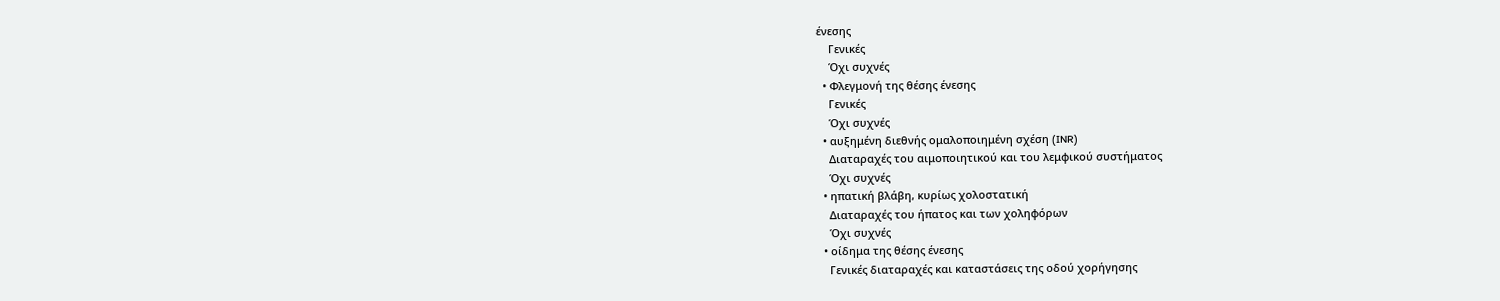ένεσης
    Γενικές
    Όχι συχνές
  • Φλεγμονή της θέσης ένεσης
    Γενικές
    Όχι συχνές
  • αυξημένη διεθνής ομαλοποιημένη σχέση (INR)
    Διαταραχές του αιμοποιητικού και του λεμφικού συστήματος
    Όχι συχνές
  • ηπατική βλάβη, κυρίως χολοστατική
    Διαταραχές του ήπατος και των χοληφόρων
    Όχι συχνές
  • οίδημα της θέσης ένεσης
    Γενικές διαταραχές και καταστάσεις της οδού χορήγησης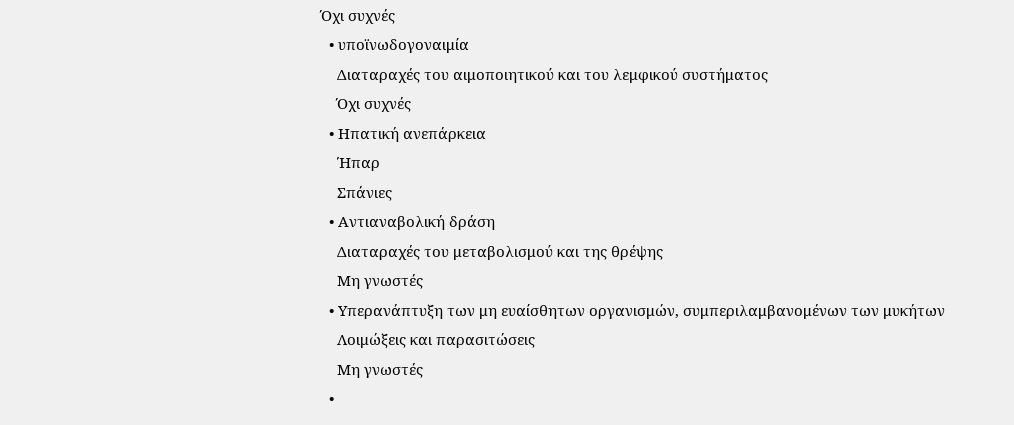Όχι συχνές
  • υποϊνωδογοναιμία
    Διαταραχές του αιμοποιητικού και του λεμφικού συστήματος
    Όχι συχνές
  • Ηπατική ανεπάρκεια
    Ήπαρ
    Σπάνιες
  • Αντιαναβολική δράση
    Διαταραχές του μεταβολισμού και της θρέψης
    Μη γνωστές
  • Υπερανάπτυξη των μη ευαίσθητων οργανισμών, συμπεριλαμβανομένων των μυκήτων
    Λοιμώξεις και παρασιτώσεις
    Μη γνωστές
  •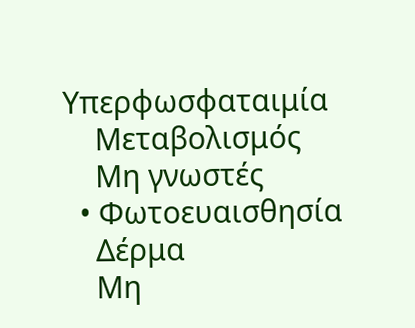Υπερφωσφαταιμία
    Μεταβολισμός
    Μη γνωστές
  • Φωτοευαισθησία
    Δέρμα
    Μη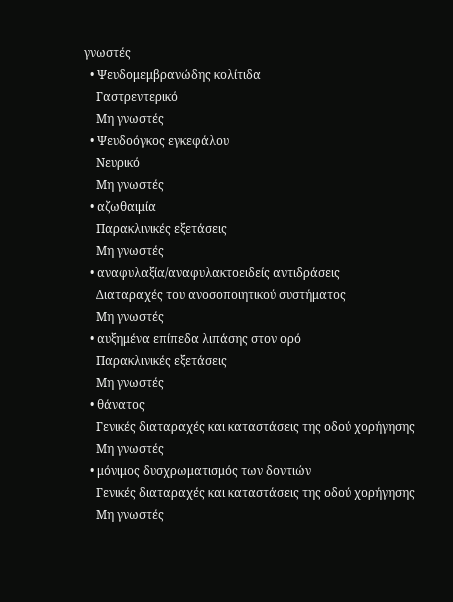γνωστές
  • Ψευδομεμβρανώδης κολίτιδα
    Γαστρεντερικό
    Μη γνωστές
  • Ψευδοόγκος εγκεφάλου
    Νευρικό
    Μη γνωστές
  • αζωθαιμία
    Παρακλινικές εξετάσεις
    Μη γνωστές
  • αναφυλαξία/αναφυλακτοειδείς αντιδράσεις
    Διαταραχές του ανοσοποιητικού συστήματος
    Μη γνωστές
  • αυξημένα επίπεδα λιπάσης στον ορό
    Παρακλινικές εξετάσεις
    Μη γνωστές
  • θάνατος
    Γενικές διαταραχές και καταστάσεις της οδού χορήγησης
    Μη γνωστές
  • μόνιμος δυσχρωματισμός των δοντιών
    Γενικές διαταραχές και καταστάσεις της οδού χορήγησης
    Μη γνωστές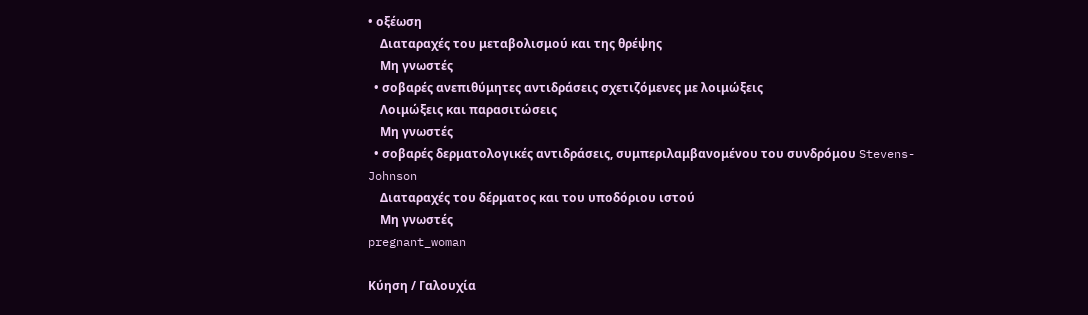• οξέωση
    Διαταραχές του μεταβολισμού και της θρέψης
    Μη γνωστές
  • σοβαρές ανεπιθύμητες αντιδράσεις σχετιζόμενες με λοιμώξεις
    Λοιμώξεις και παρασιτώσεις
    Μη γνωστές
  • σοβαρές δερματολογικές αντιδράσεις, συμπεριλαμβανομένου του συνδρόμου Stevens-Johnson
    Διαταραχές του δέρματος και του υποδόριου ιστού
    Μη γνωστές
pregnant_woman

Κύηση / Γαλουχία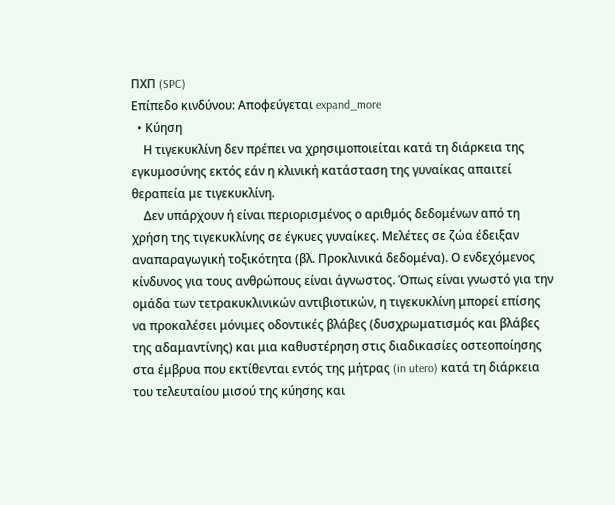ΠΧΠ (SPC)
Επίπεδο κινδύνου: Αποφεύγεται expand_more
  • Κύηση
    Η τιγεκυκλίνη δεν πρέπει να χρησιμοποιείται κατά τη διάρκεια της εγκυμοσύνης εκτός εάν η κλινική κατάσταση της γυναίκας απαιτεί θεραπεία με τιγεκυκλίνη.
    Δεν υπάρχουν ή είναι περιορισμένος ο αριθμός δεδομένων από τη χρήση της τιγεκυκλίνης σε έγκυες γυναίκες. Μελέτες σε ζώα έδειξαν αναπαραγωγική τοξικότητα (βλ. Προκλινικά δεδομένα). Ο ενδεχόμενος κίνδυνος για τους ανθρώπους είναι άγνωστος. Όπως είναι γνωστό για την ομάδα των τετρακυκλινικών αντιβιοτικών, η τιγεκυκλίνη μπορεί επίσης να προκαλέσει μόνιμες οδοντικές βλάβες (δυσχρωματισμός και βλάβες της αδαμαντίνης) και μια καθυστέρηση στις διαδικασίες οστεοποίησης στα έμβρυα που εκτίθενται εντός της μήτρας (in utero) κατά τη διάρκεια του τελευταίου μισού της κύησης και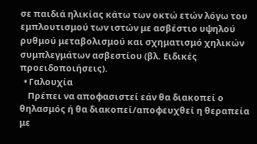σε παιδιά ηλικίας κάτω των οκτώ ετών λόγω του εμπλουτισμού των ιστών με ασβέστιο υψηλού ρυθμού μεταβολισμού και σχηματισμό χηλικών συμπλεγμάτων ασβεστίου (βλ. Ειδικές προειδοποιήσεις).
  • Γαλουχία
    Πρέπει να αποφασιστεί εάν θα διακοπεί ο θηλασμός ή θα διακοπεί/αποφευχθεί η θεραπεία με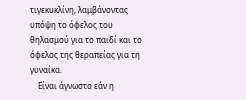τιγεκυκλίνη, λαμβάνοντας υπόψη το όφελος του θηλασμού για το παιδί και το όφελος της θεραπείας για τη γυναίκα.
    Είναι άγνωστο εάν η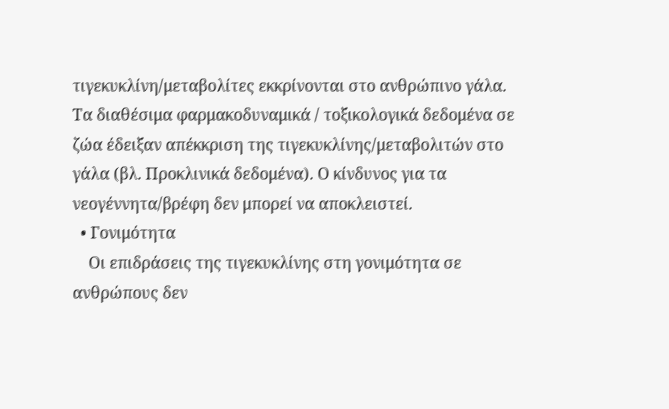τιγεκυκλίνη/μεταβολίτες εκκρίνονται στο ανθρώπινο γάλα. Τα διαθέσιμα φαρμακοδυναμικά / τοξικολογικά δεδομένα σε ζώα έδειξαν απέκκριση της τιγεκυκλίνης/μεταβολιτών στο γάλα (βλ. Προκλινικά δεδομένα). Ο κίνδυνος για τα νεογέννητα/βρέφη δεν μπορεί να αποκλειστεί.
  • Γονιμότητα
    Οι επιδράσεις της τιγεκυκλίνης στη γονιμότητα σε ανθρώπους δεν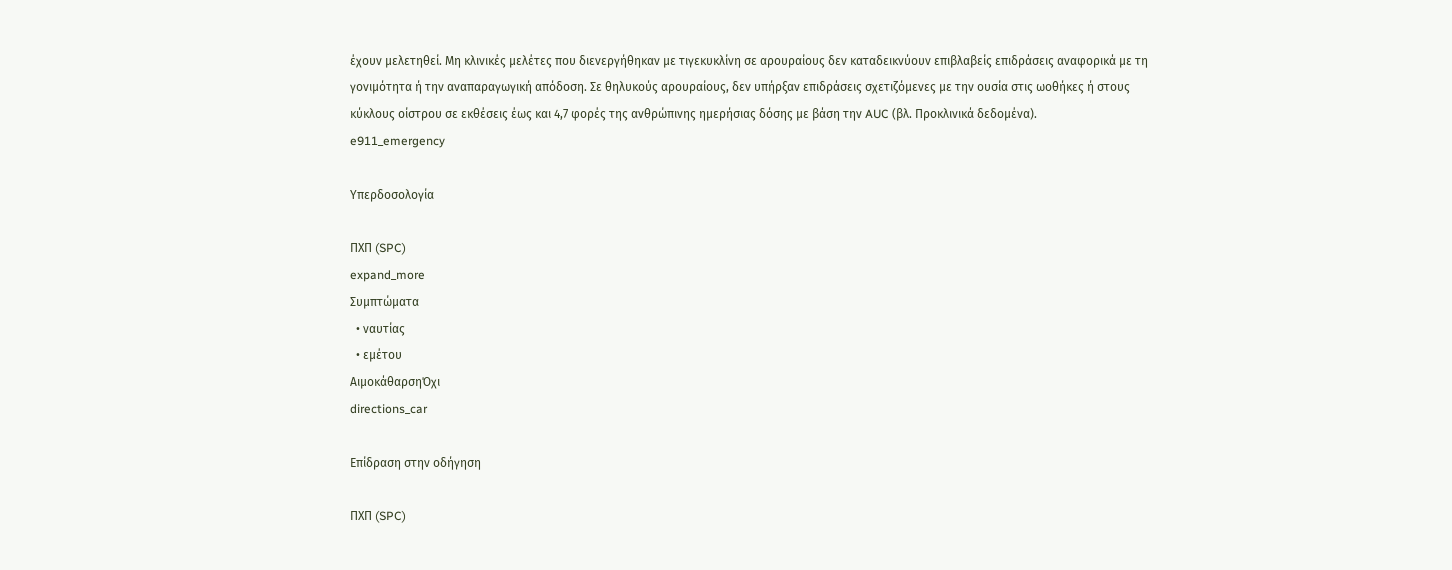έχουν μελετηθεί. Μη κλινικές μελέτες που διενεργήθηκαν με τιγεκυκλίνη σε αρουραίους δεν καταδεικνύουν επιβλαβείς επιδράσεις αναφορικά με τη γονιμότητα ή την αναπαραγωγική απόδοση. Σε θηλυκούς αρουραίους, δεν υπήρξαν επιδράσεις σχετιζόμενες με την ουσία στις ωοθήκες ή στους κύκλους οίστρου σε εκθέσεις έως και 4,7 φορές της ανθρώπινης ημερήσιας δόσης με βάση την AUC (βλ. Προκλινικά δεδομένα).
e911_emergency

Υπερδοσολογία

ΠΧΠ (SPC)
expand_more
Συμπτώματα
  • ναυτίας
  • εμέτου
ΑιμοκάθαρσηΌχι
directions_car

Επίδραση στην οδήγηση

ΠΧΠ (SPC)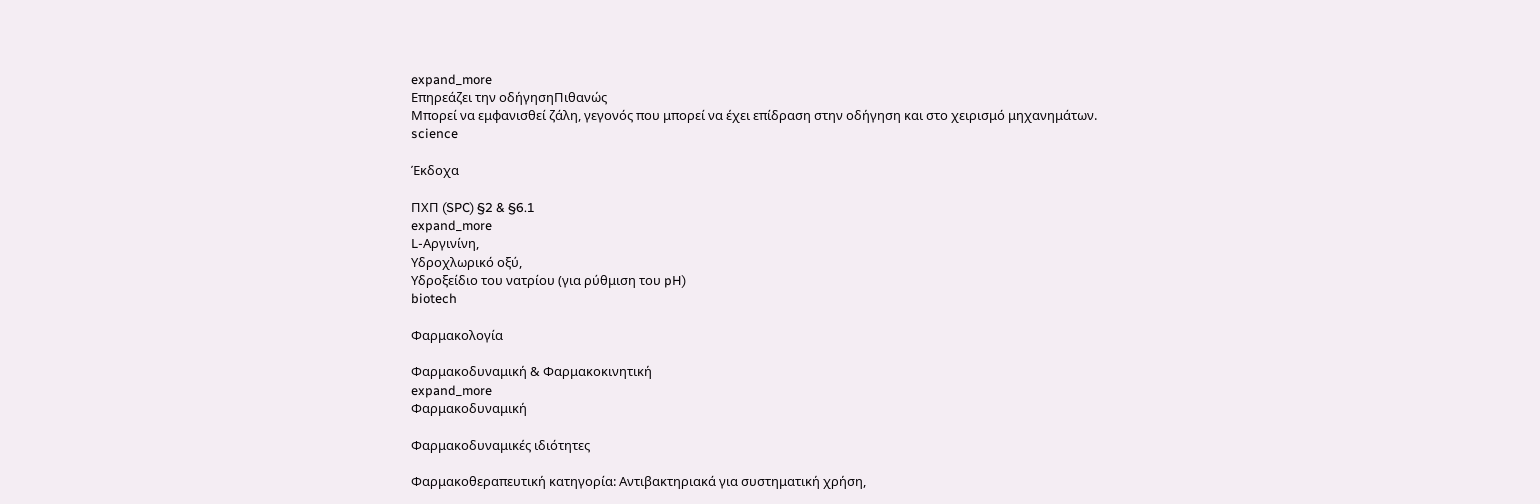expand_more
Επηρεάζει την οδήγησηΠιθανώς
Μπορεί να εμφανισθεί ζάλη, γεγονός που μπορεί να έχει επίδραση στην οδήγηση και στο χειρισμό μηχανημάτων.
science

Έκδοχα

ΠΧΠ (SPC) §2 & §6.1
expand_more
L-Αργινίνη,
Υδροχλωρικό οξύ,
Υδροξείδιο του νατρίου (για ρύθμιση του pH)
biotech

Φαρμακολογία

Φαρμακοδυναμική & Φαρμακοκινητική
expand_more
Φαρμακοδυναμική

Φαρμακοδυναμικές ιδιότητες

Φαρμακοθεραπευτική κατηγορία: Αντιβακτηριακά για συστηματική χρήση,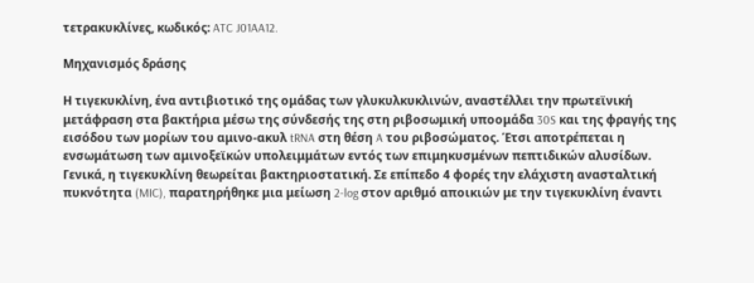τετρακυκλίνες, κωδικός: ATC J01AA12.

Μηχανισμός δράσης

Η τιγεκυκλίνη, ένα αντιβιοτικό της ομάδας των γλυκυλκυκλινών, αναστέλλει την πρωτεϊνική μετάφραση στα βακτήρια μέσω της σύνδεσής της στη ριβοσωμική υποομάδα 30S και της φραγής της εισόδου των μορίων του αμινο-ακυλ tRNA στη θέση A του ριβοσώματος. Έτσι αποτρέπεται η ενσωμάτωση των αμινοξεϊκών υπολειμμάτων εντός των επιμηκυσμένων πεπτιδικών αλυσίδων. Γενικά, η τιγεκυκλίνη θεωρείται βακτηριοστατική. Σε επίπεδο 4 φορές την ελάχιστη ανασταλτική πυκνότητα (MIC), παρατηρήθηκε μια μείωση 2-log στον αριθμό αποικιών με την τιγεκυκλίνη έναντι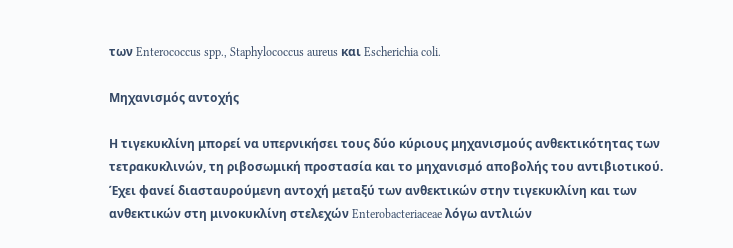των Enterococcus spp., Staphylococcus aureus και Escherichia coli.

Μηχανισμός αντοχής

Η τιγεκυκλίνη μπορεί να υπερνικήσει τους δύο κύριους μηχανισμούς ανθεκτικότητας των τετρακυκλινών, τη ριβοσωμική προστασία και το μηχανισμό αποβολής του αντιβιοτικού. Έχει φανεί διασταυρούμενη αντοχή μεταξύ των ανθεκτικών στην τιγεκυκλίνη και των ανθεκτικών στη μινοκυκλίνη στελεχών Enterobacteriaceae λόγω αντλιών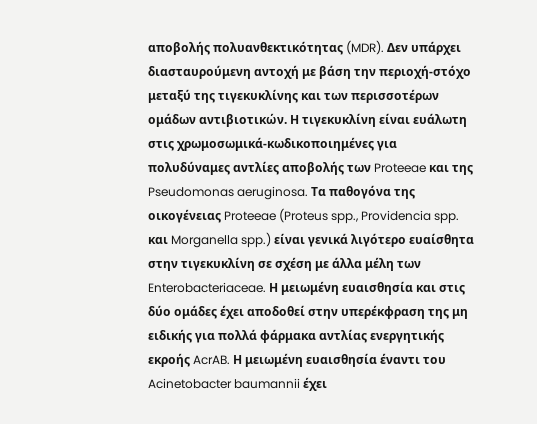αποβολής πολυανθεκτικότητας (MDR). Δεν υπάρχει διασταυρούμενη αντοχή με βάση την περιοχή-στόχο μεταξύ της τιγεκυκλίνης και των περισσοτέρων ομάδων αντιβιοτικών. Η τιγεκυκλίνη είναι ευάλωτη στις χρωμοσωμικά-κωδικοποιημένες για πολυδύναμες αντλίες αποβολής των Proteeae και της Pseudomonas aeruginosa. Τα παθογόνα της οικογένειας Proteeae (Proteus spp., Providencia spp. και Morganella spp.) είναι γενικά λιγότερο ευαίσθητα στην τιγεκυκλίνη σε σχέση με άλλα μέλη των Enterobacteriaceae. Η μειωμένη ευαισθησία και στις δύο ομάδες έχει αποδοθεί στην υπερέκφραση της μη ειδικής για πολλά φάρμακα αντλίας ενεργητικής εκροής AcrAB. Η μειωμένη ευαισθησία έναντι του Acinetobacter baumannii έχει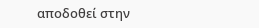αποδοθεί στην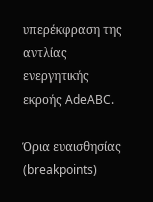υπερέκφραση της αντλίας ενεργητικής εκροής AdeABC.

Όρια ευαισθησίας (breakpoints)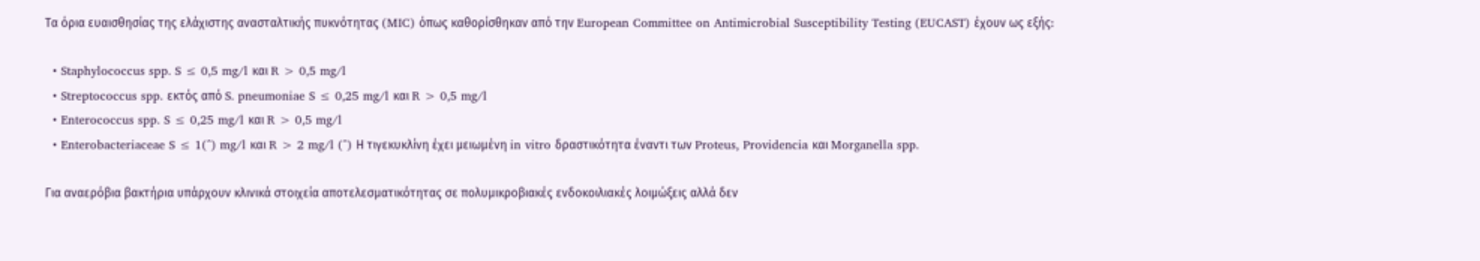Τα όρια ευαισθησίας της ελάχιστης ανασταλτικής πυκνότητας (MIC) όπως καθορίσθηκαν από την European Committee on Antimicrobial Susceptibility Testing (EUCAST) έχουν ως εξής:

  • Staphylococcus spp. S ≤ 0,5 mg/l και R > 0,5 mg/l
  • Streptococcus spp. εκτός από S. pneumoniae S ≤ 0,25 mg/l και R > 0,5 mg/l
  • Enterococcus spp. S ≤ 0,25 mg/l και R > 0,5 mg/l
  • Enterobacteriaceae S ≤ 1(^) mg/l και R > 2 mg/l (^) Η τιγεκυκλίνη έχει μειωμένη in vitro δραστικότητα έναντι των Proteus, Providencia και Morganella spp.

Για αναερόβια βακτήρια υπάρχουν κλινικά στοιχεία αποτελεσματικότητας σε πολυμικροβιακές ενδοκοιλιακές λοιμώξεις αλλά δεν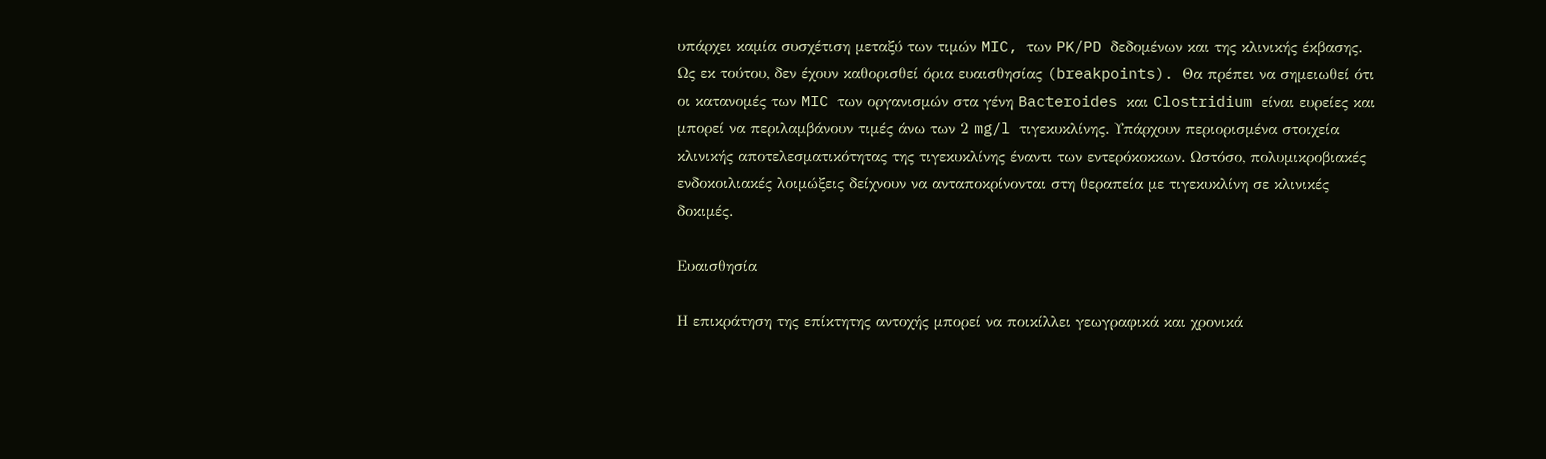υπάρχει καμία συσχέτιση μεταξύ των τιμών MIC, των PK/PD δεδομένων και της κλινικής έκβασης. Ως εκ τούτου, δεν έχουν καθορισθεί όρια ευαισθησίας (breakpoints). Θα πρέπει να σημειωθεί ότι οι κατανομές των MIC των οργανισμών στα γένη Bacteroides και Clostridium είναι ευρείες και μπορεί να περιλαμβάνουν τιμές άνω των 2 mg/l τιγεκυκλίνης. Υπάρχουν περιορισμένα στοιχεία κλινικής αποτελεσματικότητας της τιγεκυκλίνης έναντι των εντερόκοκκων. Ωστόσο, πολυμικροβιακές ενδοκοιλιακές λοιμώξεις δείχνουν να ανταποκρίνονται στη θεραπεία με τιγεκυκλίνη σε κλινικές δοκιμές.

Ευαισθησία

Η επικράτηση της επίκτητης αντοχής μπορεί να ποικίλλει γεωγραφικά και χρονικά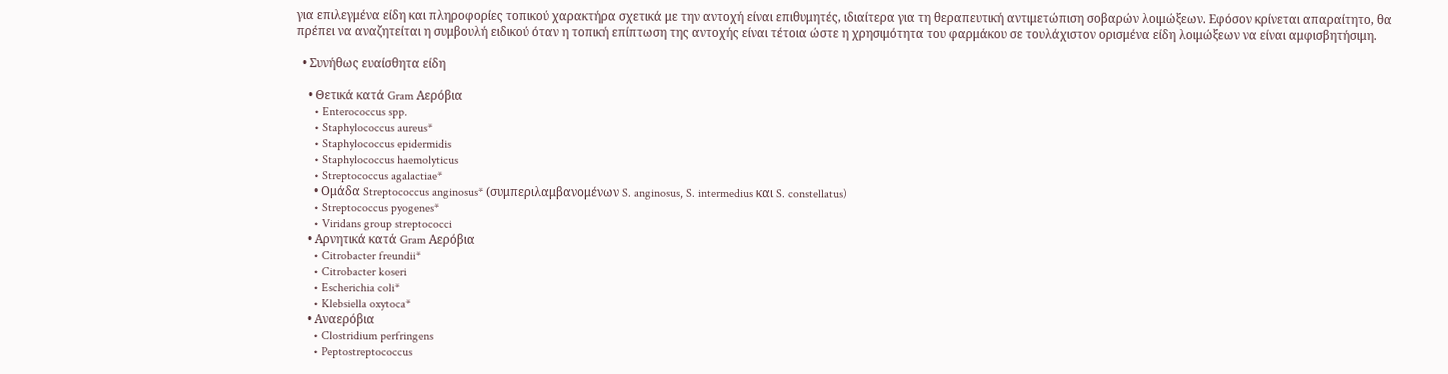για επιλεγμένα είδη και πληροφορίες τοπικού χαρακτήρα σχετικά με την αντοχή είναι επιθυμητές, ιδιαίτερα για τη θεραπευτική αντιμετώπιση σοβαρών λοιμώξεων. Εφόσον κρίνεται απαραίτητο, θα πρέπει να αναζητείται η συμβουλή ειδικού όταν η τοπική επίπτωση της αντοχής είναι τέτοια ώστε η χρησιμότητα του φαρμάκου σε τουλάχιστον ορισμένα είδη λοιμώξεων να είναι αμφισβητήσιμη.

  • Συνήθως ευαίσθητα είδη

    • Θετικά κατά Gram Αερόβια
      • Enterococcus spp.
      • Staphylococcus aureus*
      • Staphylococcus epidermidis
      • Staphylococcus haemolyticus
      • Streptococcus agalactiae*
      • Ομάδα Streptococcus anginosus* (συμπεριλαμβανομένων S. anginosus, S. intermedius και S. constellatus)
      • Streptococcus pyogenes*
      • Viridans group streptococci
    • Αρνητικά κατά Gram Αερόβια
      • Citrobacter freundii*
      • Citrobacter koseri
      • Escherichia coli*
      • Klebsiella oxytoca*
    • Αναερόβια
      • Clostridium perfringens
      • Peptostreptococcus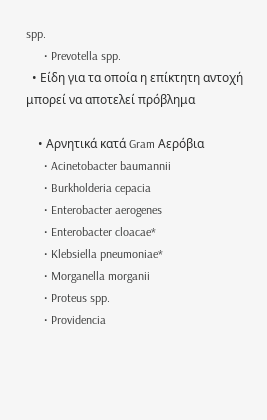spp.
      • Prevotella spp.
  • Είδη για τα οποία η επίκτητη αντοχή μπορεί να αποτελεί πρόβλημα

    • Αρνητικά κατά Gram Αερόβια
      • Acinetobacter baumannii
      • Burkholderia cepacia
      • Enterobacter aerogenes
      • Enterobacter cloacae*
      • Klebsiella pneumoniae*
      • Morganella morganii
      • Proteus spp.
      • Providencia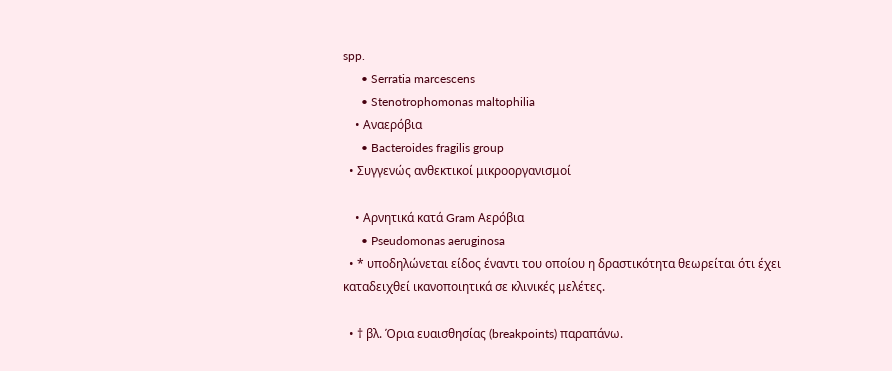spp.
      • Serratia marcescens
      • Stenotrophomonas maltophilia
    • Αναερόβια
      • Bacteroides fragilis group
  • Συγγενώς ανθεκτικοί μικροοργανισμοί

    • Αρνητικά κατά Gram Αερόβια
      • Pseudomonas aeruginosa
  • * υποδηλώνεται είδος έναντι του οποίου η δραστικότητα θεωρείται ότι έχει καταδειχθεί ικανοποιητικά σε κλινικές μελέτες.

  • † βλ. Όρια ευαισθησίας (breakpoints) παραπάνω.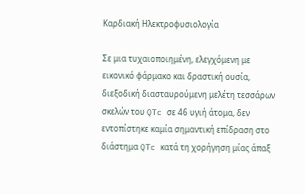Καρδιακή Ηλεκτροφυσιολογία

Σε μια τυχαιοποιημένη, ελεγχόμενη με εικονικό φάρμακο και δραστική ουσία, διεξοδική διασταυρούμενη μελέτη τεσσάρων σκελών του QTc σε 46 υγιή άτομα, δεν εντοπίστηκε καμία σημαντική επίδραση στο διάστημα QTc κατά τη χορήγηση μίας άπαξ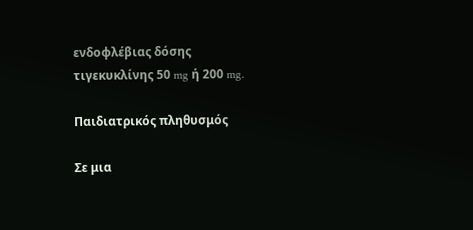ενδοφλέβιας δόσης τιγεκυκλίνης 50 mg ή 200 mg.

Παιδιατρικός πληθυσμός

Σε μια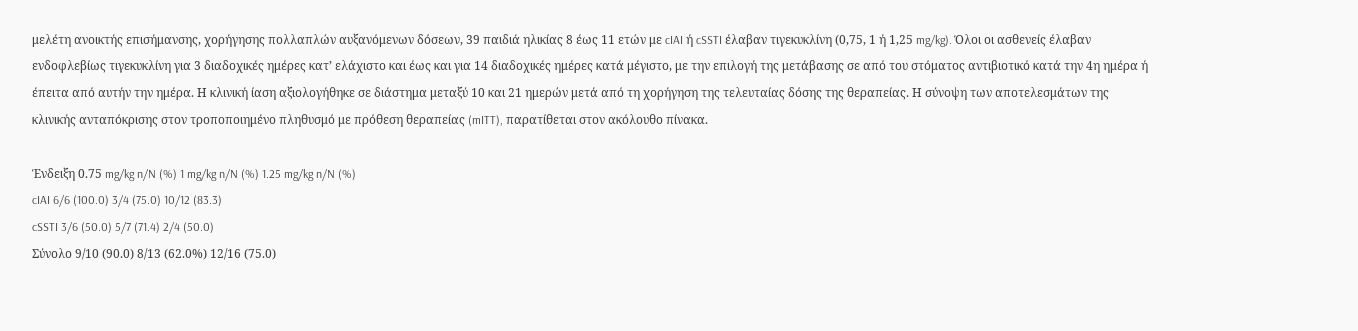μελέτη ανοικτής επισήμανσης, χορήγησης πολλαπλών αυξανόμενων δόσεων, 39 παιδιά ηλικίας 8 έως 11 ετών με cIAI ή cSSTI έλαβαν τιγεκυκλίνη (0,75, 1 ή 1,25 mg/kg). Όλοι οι ασθενείς έλαβαν ενδοφλεβίως τιγεκυκλίνη για 3 διαδοχικές ημέρες κατ’ ελάχιστο και έως και για 14 διαδοχικές ημέρες κατά μέγιστο, με την επιλογή της μετάβασης σε από του στόματος αντιβιοτικό κατά την 4η ημέρα ή έπειτα από αυτήν την ημέρα. Η κλινική ίαση αξιολογήθηκε σε διάστημα μεταξύ 10 και 21 ημερών μετά από τη χορήγηση της τελευταίας δόσης της θεραπείας. Η σύνοψη των αποτελεσμάτων της κλινικής ανταπόκρισης στον τροποποιημένο πληθυσμό με πρόθεση θεραπείας (mITT), παρατίθεται στον ακόλουθο πίνακα.

Ένδειξη 0.75 mg/kg n/N (%) 1 mg/kg n/N (%) 1.25 mg/kg n/N (%)
cIAI 6/6 (100.0) 3/4 (75.0) 10/12 (83.3)
cSSTI 3/6 (50.0) 5/7 (71.4) 2/4 (50.0)
Σύνολο 9/10 (90.0) 8/13 (62.0%) 12/16 (75.0)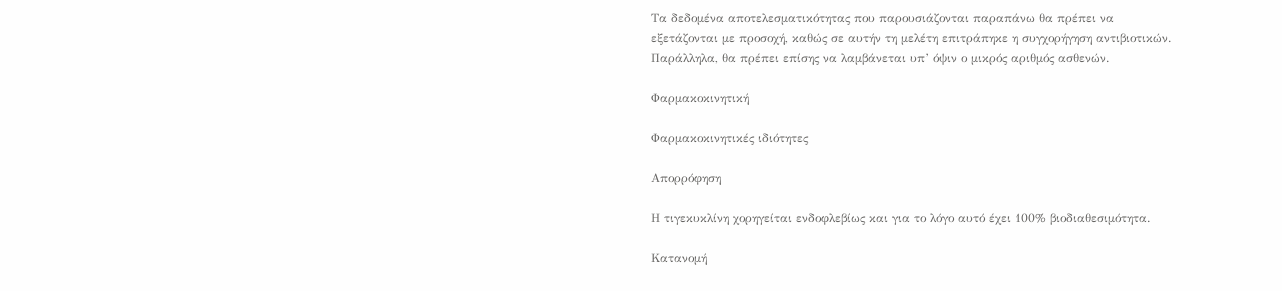Τα δεδομένα αποτελεσματικότητας που παρουσιάζονται παραπάνω θα πρέπει να εξετάζονται με προσοχή, καθώς σε αυτήν τη μελέτη επιτράπηκε η συγχορήγηση αντιβιοτικών. Παράλληλα, θα πρέπει επίσης να λαμβάνεται υπ’ όψιν ο μικρός αριθμός ασθενών.

Φαρμακοκινητική

Φαρμακοκινητικές ιδιότητες

Απορρόφηση

Η τιγεκυκλίνη χορηγείται ενδοφλεβίως και για το λόγο αυτό έχει 100% βιοδιαθεσιμότητα.

Κατανομή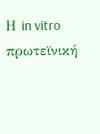Η in vitro πρωτεϊνική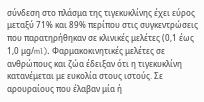σύνδεση στο πλάσμα της τιγεκυκλίνης έχει εύρος μεταξύ 71% και 89% περίπου στις συγκεντρώσεις που παρατηρήθηκαν σε κλινικές μελέτες (0,1 έως 1,0 μg/ml). Φαρμακοκινητικές μελέτες σε ανθρώπους και ζώα έδειξαν ότι η τιγεκυκλίνη κατανέμεται με ευκολία στους ιστούς. Σε αρουραίους που έλαβαν μία ή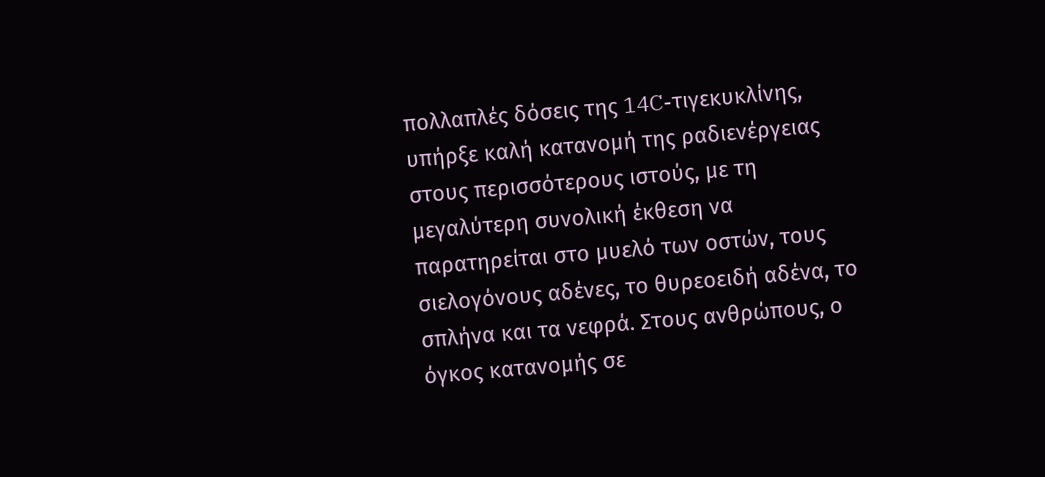πολλαπλές δόσεις της 14C-τιγεκυκλίνης, υπήρξε καλή κατανομή της ραδιενέργειας στους περισσότερους ιστούς, με τη μεγαλύτερη συνολική έκθεση να παρατηρείται στο μυελό των οστών, τους σιελογόνους αδένες, το θυρεοειδή αδένα, το σπλήνα και τα νεφρά. Στους ανθρώπους, ο όγκος κατανομής σε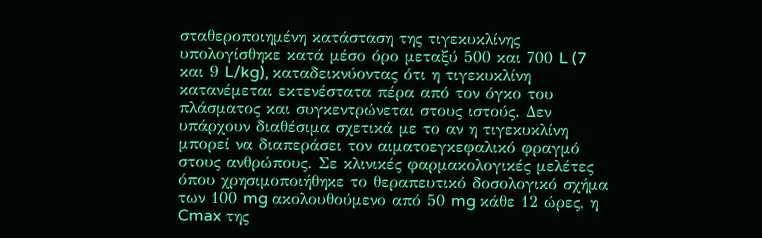σταθεροποιημένη κατάσταση της τιγεκυκλίνης υπολογίσθηκε κατά μέσο όρο μεταξύ 500 και 700 L (7 και 9 L/kg), καταδεικνύοντας ότι η τιγεκυκλίνη κατανέμεται εκτενέστατα πέρα από τον όγκο του πλάσματος και συγκεντρώνεται στους ιστούς. Δεν υπάρχουν διαθέσιμα σχετικά με το αν η τιγεκυκλίνη μπορεί να διαπεράσει τον αιματοεγκεφαλικό φραγμό στους ανθρώπους. Σε κλινικές φαρμακολογικές μελέτες όπου χρησιμοποιήθηκε το θεραπευτικό δοσολογικό σχήμα των 100 mg ακολουθούμενο από 50 mg κάθε 12 ώρες, η Cmax της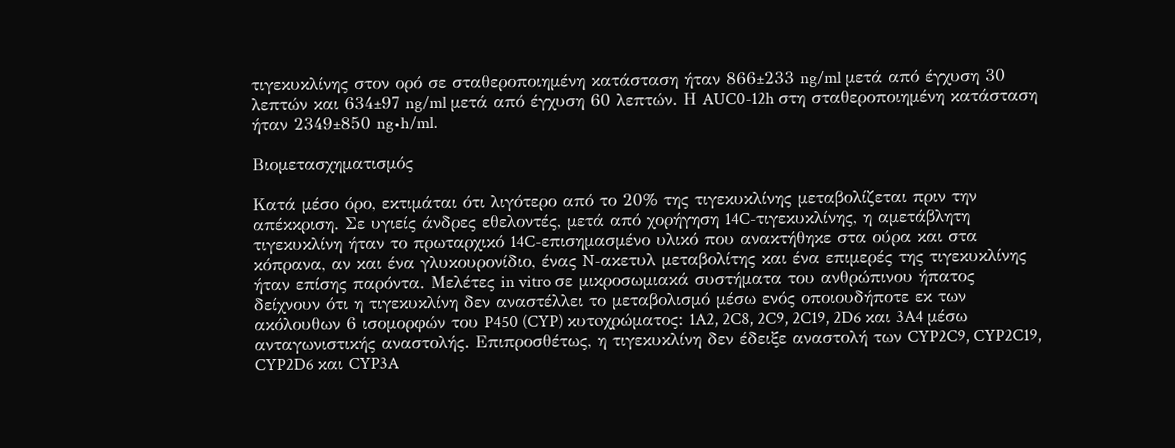τιγεκυκλίνης στον ορό σε σταθεροποιημένη κατάσταση ήταν 866±233 ng/ml μετά από έγχυση 30 λεπτών και 634±97 ng/ml μετά από έγχυση 60 λεπτών. Η AUC0-12h στη σταθεροποιημένη κατάσταση ήταν 2349±850 ng•h/ml.

Βιομετασχηματισμός

Κατά μέσο όρο, εκτιμάται ότι λιγότερο από το 20% της τιγεκυκλίνης μεταβολίζεται πριν την απέκκριση. Σε υγιείς άνδρες εθελοντές, μετά από χορήγηση 14C-τιγεκυκλίνης, η αμετάβλητη τιγεκυκλίνη ήταν το πρωταρχικό 14C-επισημασμένο υλικό που ανακτήθηκε στα ούρα και στα κόπρανα, αν και ένα γλυκουρονίδιο, ένας N-ακετυλ μεταβολίτης και ένα επιμερές της τιγεκυκλίνης ήταν επίσης παρόντα. Μελέτες in vitro σε μικροσωμιακά συστήματα του ανθρώπινου ήπατος δείχνουν ότι η τιγεκυκλίνη δεν αναστέλλει το μεταβολισμό μέσω ενός οποιουδήποτε εκ των ακόλουθων 6 ισομορφών του P450 (CYP) κυτoχρώματος: 1A2, 2C8, 2C9, 2C19, 2D6 και 3A4 μέσω ανταγωνιστικής αναστολής. Επιπροσθέτως, η τιγεκυκλίνη δεν έδειξε αναστολή των CYP2C9, CYP2C19, CYP2D6 και CYP3A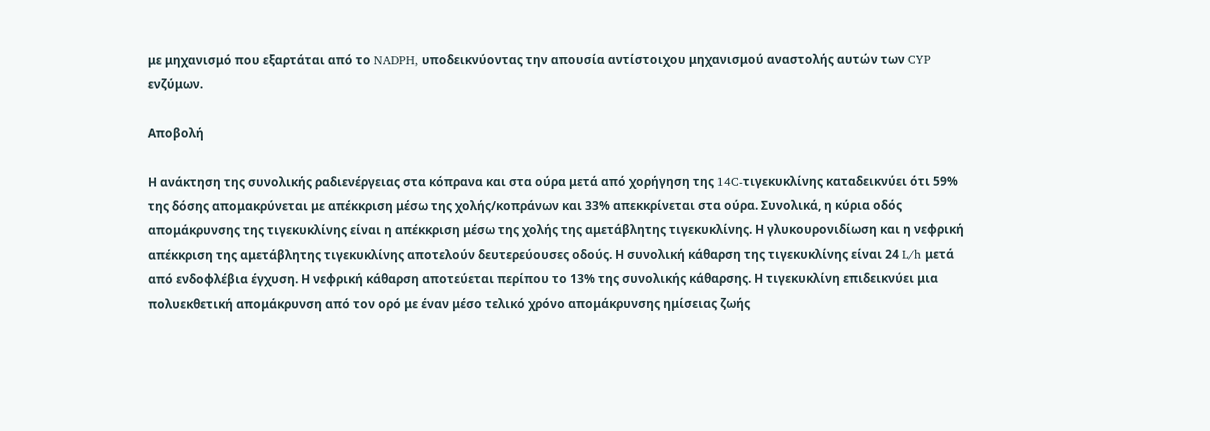με μηχανισμό που εξαρτάται από το NADPH, υποδεικνύοντας την απουσία αντίστοιχου μηχανισμού αναστολής αυτών των CYP ενζύμων.

Αποβολή

Η ανάκτηση της συνολικής ραδιενέργειας στα κόπρανα και στα ούρα μετά από χορήγηση της 14C-τιγεκυκλίνης καταδεικνύει ότι 59% της δόσης απομακρύνεται με απέκκριση μέσω της χολής/κοπράνων και 33% απεκκρίνεται στα ούρα. Συνολικά, η κύρια οδός απομάκρυνσης της τιγεκυκλίνης είναι η απέκκριση μέσω της χολής της αμετάβλητης τιγεκυκλίνης. Η γλυκουρονιδίωση και η νεφρική απέκκριση της αμετάβλητης τιγεκυκλίνης αποτελούν δευτερεύουσες οδούς. Η συνολική κάθαρση της τιγεκυκλίνης είναι 24 L/h μετά από ενδοφλέβια έγχυση. Η νεφρική κάθαρση αποτεύεται περίπου το 13% της συνολικής κάθαρσης. Η τιγεκυκλίνη επιδεικνύει μια πολυεκθετική απομάκρυνση από τον ορό με έναν μέσο τελικό χρόνο απομάκρυνσης ημίσειας ζωής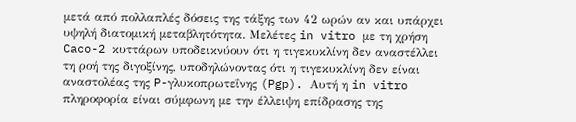μετά από πολλαπλές δόσεις της τάξης των 42 ωρών αν και υπάρχει υψηλή διατομική μεταβλητότητα. Μελέτες in vitro με τη χρήση Caco-2 κυττάρων υποδεικνύουν ότι η τιγεκυκλίνη δεν αναστέλλει τη ροή της διγοξίνης, υποδηλώνοντας ότι η τιγεκυκλίνη δεν είναι αναστολέας της P-γλυκοπρωτεΐνης (Pgp). Αυτή η in vitro πληροφορία είναι σύμφωνη με την έλλειψη επίδρασης της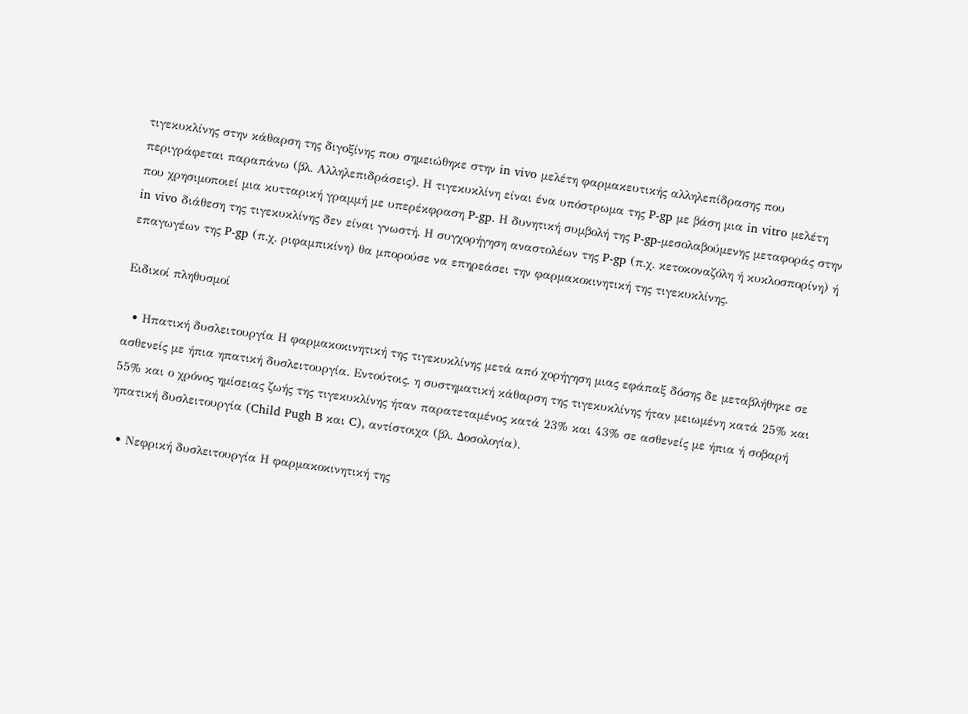τιγεκυκλίνης στην κάθαρση της διγοξίνης που σημειώθηκε στην in vivo μελέτη φαρμακευτικής αλληλεπίδρασης που περιγράφεται παραπάνω (βλ. Αλληλεπιδράσεις). Η τιγεκυκλίνη είναι ένα υπόστρωμα της P-gp με βάση μια in vitro μελέτη που χρησιμοποιεί μια κυτταρική γραμμή με υπερέκφραση P-gp. Η δυνητική συμβολή της P-gp-μεσολαβούμενης μεταφοράς στην in vivo διάθεση της τιγεκυκλίνης δεν είναι γνωστή. Η συγχορήγηση αναστολέων της P-gp (π.χ. κετοκοναζόλη ή κυκλοσπορίνη) ή επαγωγέων της P-gp (π.χ. ριφαμπικίνη) θα μπορούσε να επηρεάσει την φαρμακοκινητική της τιγεκυκλίνης.

Ειδικοί πληθυσμοί

  • Ηπατική δυσλειτουργία Η φαρμακοκινητική της τιγεκυκλίνης μετά από χορήγηση μιας εφάπαξ δόσης δε μεταβλήθηκε σε ασθενείς με ήπια ηπατική δυσλειτουργία. Εντούτοις, η συστηματική κάθαρση της τιγεκυκλίνης ήταν μειωμένη κατά 25% και 55% και ο χρόνος ημίσειας ζωής της τιγεκυκλίνης ήταν παρατεταμένος κατά 23% και 43% σε ασθενείς με ήπια ή σοβαρή ηπατική δυσλειτουργία (Child Pugh B και C), αντίστοιχα (βλ. Δοσολογία).

  • Νεφρική δυσλειτουργία Η φαρμακοκινητική της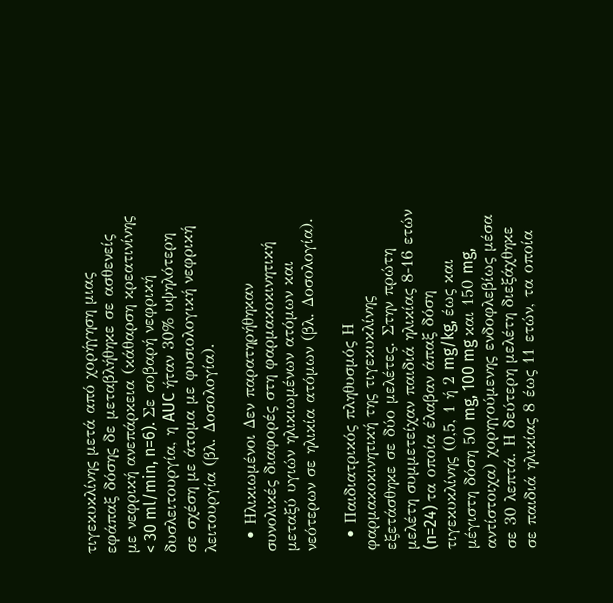τιγεκυκλίνης μετά από χορήγηση μιας εφάπαξ δόσης δε μεταβλήθηκε σε ασθενείς με νεφρική ανεπάρκεια (κάθαρση κρεατινίνης < 30 ml/min, n=6). Σε σοβαρή νεφρική δυσλειτουργία, η AUC ήταν 30% υψηλότερη σε σχέση με άτομα με φυσιολογική νεφρική λειτουργία (βλ. Δοσολογία).

  • Ηλικιωμένοι Δεν παρατηρήθηκαν συνολικές διαφορές στη φαρμακοκινητική μεταξύ υγιών ηλικιωμένων ατόμων και νεότερων σε ηλικία ατόμων (βλ. Δοσολογία).

  • Παιδιατρικός πληθυσμός Η φαρμακοκινητική της τιγεκυκλίνης εξετάσθηκε σε δύο μελέτες. Στην πρώτη μελέτη συμμετείχαν παιδιά ηλικίας 8-16 ετών (n=24) τα οποία έλαβαν άπαξ δόση τιγεκυκλίνης (0,5, 1 ή 2 mg/kg, έως και μέγιστη δόση 50 mg, 100 mg και 150 mg, αντίστοιχα) χορηγούμενης ενδοφλεβίως μέσα σε 30 λεπτά. Η δεύτερη μελέτη διεξάχθηκε σε παιδιά ηλικίας 8 έως 11 ετών, τα οποία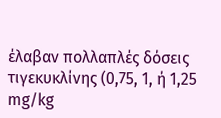έλαβαν πολλαπλές δόσεις τιγεκυκλίνης (0,75, 1, ή 1,25 mg/kg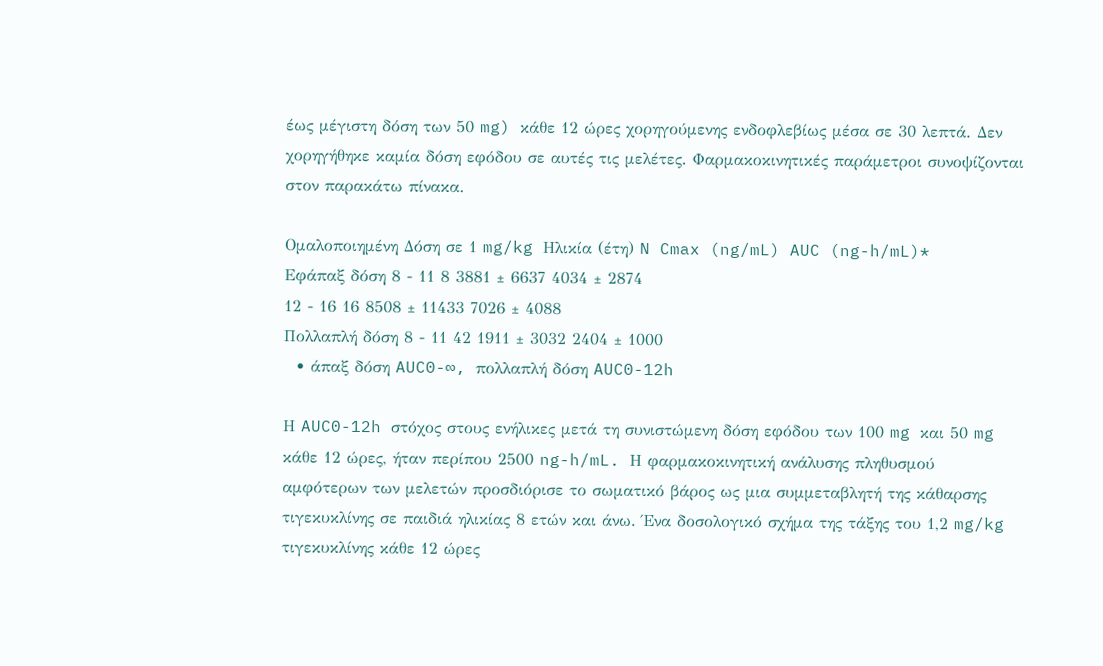έως μέγιστη δόση των 50 mg) κάθε 12 ώρες χορηγούμενης ενδοφλεβίως μέσα σε 30 λεπτά. Δεν χορηγήθηκε καμία δόση εφόδου σε αυτές τις μελέτες. Φαρμακοκινητικές παράμετροι συνοψίζονται στον παρακάτω πίνακα.

Ομαλοποιημένη Δόση σε 1 mg/kg Ηλικία (έτη) N Cmax (ng/mL) AUC (ng-h/mL)*
Εφάπαξ δόση 8 - 11 8 3881 ± 6637 4034 ± 2874
12 - 16 16 8508 ± 11433 7026 ± 4088
Πολλαπλή δόση 8 - 11 42 1911 ± 3032 2404 ± 1000
  • άπαξ δόση AUC0-∞, πολλαπλή δόση AUC0-12h

Η AUC0-12h στόχος στους ενήλικες μετά τη συνιστώμενη δόση εφόδου των 100 mg και 50 mg κάθε 12 ώρες, ήταν περίπου 2500 ng-h/mL. Η φαρμακοκινητική ανάλυσης πληθυσμού αμφότερων των μελετών προσδιόρισε το σωματικό βάρος ως μια συμμεταβλητή της κάθαρσης τιγεκυκλίνης σε παιδιά ηλικίας 8 ετών και άνω. Ένα δοσολογικό σχήμα της τάξης του 1,2 mg/kg τιγεκυκλίνης κάθε 12 ώρες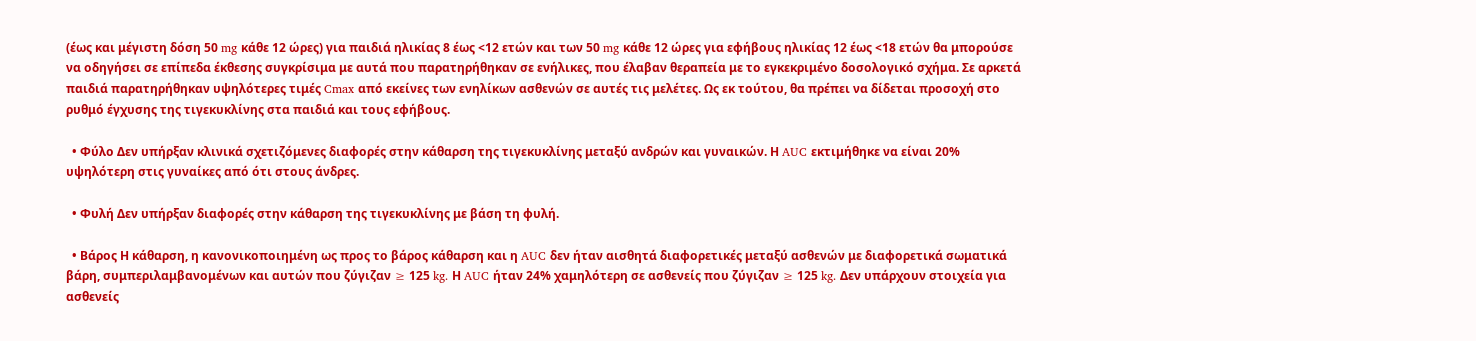(έως και μέγιστη δόση 50 mg κάθε 12 ώρες) για παιδιά ηλικίας 8 έως <12 ετών και των 50 mg κάθε 12 ώρες για εφήβους ηλικίας 12 έως <18 ετών θα μπορούσε να οδηγήσει σε επίπεδα έκθεσης συγκρίσιμα με αυτά που παρατηρήθηκαν σε ενήλικες, που έλαβαν θεραπεία με το εγκεκριμένο δοσολογικό σχήμα. Σε αρκετά παιδιά παρατηρήθηκαν υψηλότερες τιμές Cmax από εκείνες των ενηλίκων ασθενών σε αυτές τις μελέτες. Ως εκ τούτου, θα πρέπει να δίδεται προσοχή στο ρυθμό έγχυσης της τιγεκυκλίνης στα παιδιά και τους εφήβους.

  • Φύλο Δεν υπήρξαν κλινικά σχετιζόμενες διαφορές στην κάθαρση της τιγεκυκλίνης μεταξύ ανδρών και γυναικών. Η AUC εκτιμήθηκε να είναι 20% υψηλότερη στις γυναίκες από ότι στους άνδρες.

  • Φυλή Δεν υπήρξαν διαφορές στην κάθαρση της τιγεκυκλίνης με βάση τη φυλή.

  • Βάρος Η κάθαρση, η κανονικοποιημένη ως προς το βάρος κάθαρση και η AUC δεν ήταν αισθητά διαφορετικές μεταξύ ασθενών με διαφορετικά σωματικά βάρη, συμπεριλαμβανομένων και αυτών που ζύγιζαν ≥ 125 kg. Η AUC ήταν 24% χαμηλότερη σε ασθενείς που ζύγιζαν ≥ 125 kg. Δεν υπάρχουν στοιχεία για ασθενείς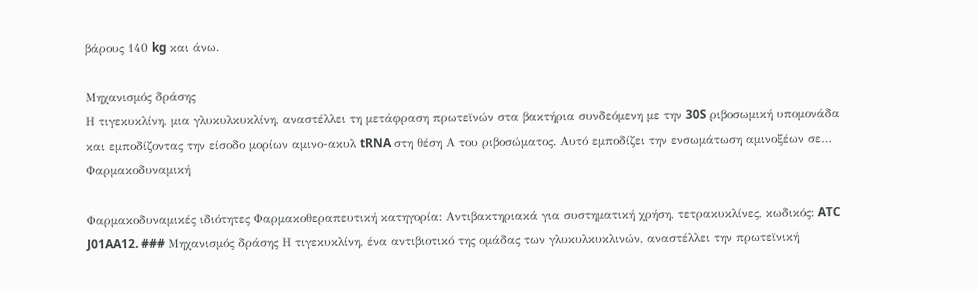βάρους 140 kg και άνω.

Μηχανισμός δράσης
Η τιγεκυκλίνη, μια γλυκυλκυκλίνη, αναστέλλει τη μετάφραση πρωτεϊνών στα βακτήρια συνδεόμενη με την 30S ριβοσωμική υπομονάδα και εμποδίζοντας την είσοδο μορίων αμινο-ακυλ tRNA στη θέση Α του ριβοσώματος. Αυτό εμποδίζει την ενσωμάτωση αμινοξέων σε…
Φαρμακοδυναμική

Φαρμακοδυναμικές ιδιότητες Φαρμακοθεραπευτική κατηγορία: Αντιβακτηριακά για συστηματική χρήση, τετρακυκλίνες, κωδικός: ATC J01AA12. ### Μηχανισμός δράσης Η τιγεκυκλίνη, ένα αντιβιοτικό της ομάδας των γλυκυλκυκλινών, αναστέλλει την πρωτεϊνική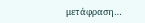μετάφραση…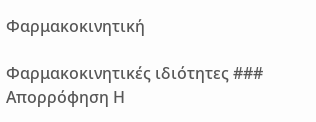Φαρμακοκινητική

Φαρμακοκινητικές ιδιότητες ### Απορρόφηση Η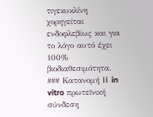τιγεκυκλίνη χορηγείται ενδοφλεβίως και για το λόγο αυτό έχει 100% βιοδιαθεσιμότητα. ### Κατανομή Η in vitro πρωτεϊνική σύνδεση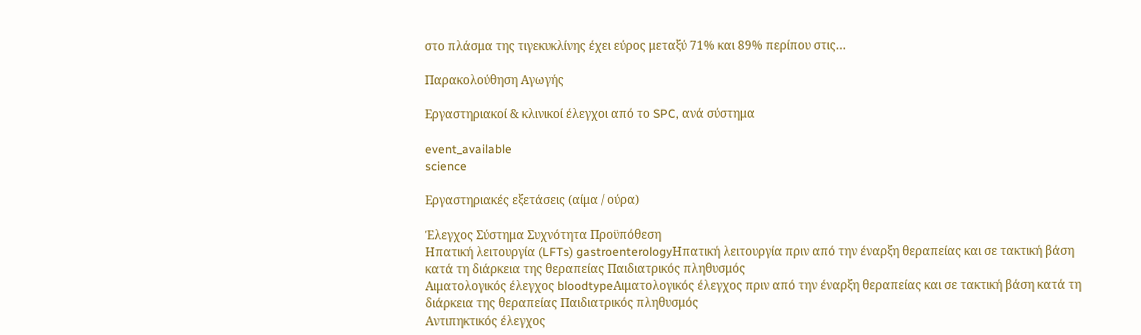στο πλάσμα της τιγεκυκλίνης έχει εύρος μεταξύ 71% και 89% περίπου στις…

Παρακολούθηση Αγωγής

Εργαστηριακοί & κλινικοί έλεγχοι από το SPC, ανά σύστημα

event_available
science

Εργαστηριακές εξετάσεις (αίμα / ούρα)

Έλεγχος Σύστημα Συχνότητα Προϋπόθεση
Ηπατική λειτουργία (LFTs) gastroenterologyΗπατική λειτουργία πριν από την έναρξη θεραπείας και σε τακτική βάση κατά τη διάρκεια της θεραπείας Παιδιατρικός πληθυσμός
Αιματολογικός έλεγχος bloodtypeΑιματολογικός έλεγχος πριν από την έναρξη θεραπείας και σε τακτική βάση κατά τη διάρκεια της θεραπείας Παιδιατρικός πληθυσμός
Αντιπηκτικός έλεγχος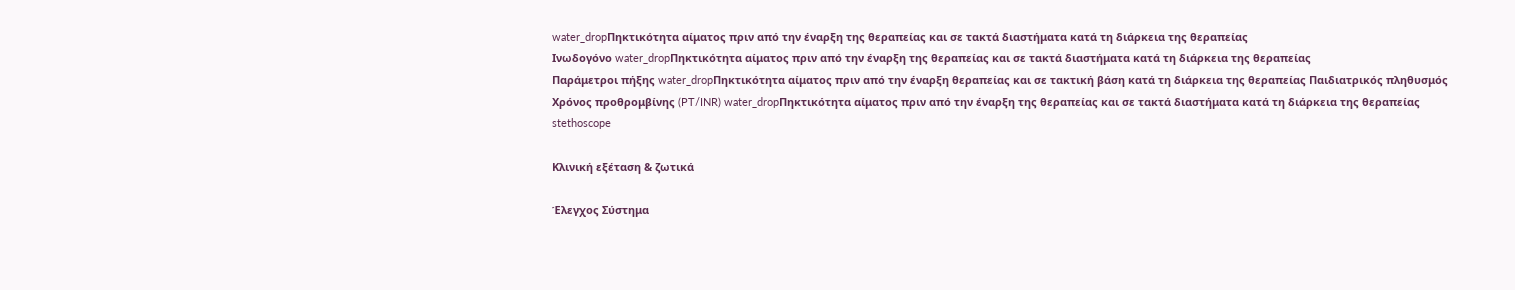water_dropΠηκτικότητα αίματος πριν από την έναρξη της θεραπείας και σε τακτά διαστήματα κατά τη διάρκεια της θεραπείας
Ινωδογόνο water_dropΠηκτικότητα αίματος πριν από την έναρξη της θεραπείας και σε τακτά διαστήματα κατά τη διάρκεια της θεραπείας
Παράμετροι πήξης water_dropΠηκτικότητα αίματος πριν από την έναρξη θεραπείας και σε τακτική βάση κατά τη διάρκεια της θεραπείας Παιδιατρικός πληθυσμός
Χρόνος προθρομβίνης (PT/INR) water_dropΠηκτικότητα αίματος πριν από την έναρξη της θεραπείας και σε τακτά διαστήματα κατά τη διάρκεια της θεραπείας
stethoscope

Κλινική εξέταση & ζωτικά

Έλεγχος Σύστημα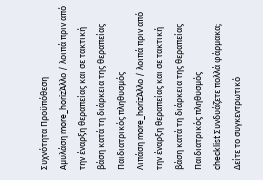Συχνότητα Προϋπόθεση
Αμυλάση more_horizΆλλο / λοιπά πριν από την έναρξη θεραπείας και σε τακτική βάση κατά τη διάρκεια της θεραπείας Παιδιατρικός πληθυσμός
Λιπάση more_horizΆλλο / λοιπά πριν από την έναρξη θεραπείας και σε τακτική βάση κατά τη διάρκεια της θεραπείας Παιδιατρικός πληθυσμός
checklist Συνδυάζετε πολλά φάρμακα; Δείτε το συγκεντρωτικό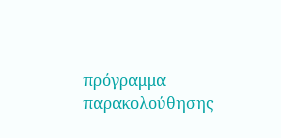πρόγραμμα παρακολούθησης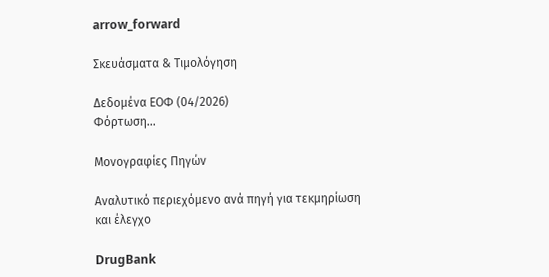arrow_forward

Σκευάσματα & Τιμολόγηση

Δεδομένα ΕΟΦ (04/2026)
Φόρτωση...

Μονογραφίες Πηγών

Αναλυτικό περιεχόμενο ανά πηγή για τεκμηρίωση και έλεγχο

DrugBank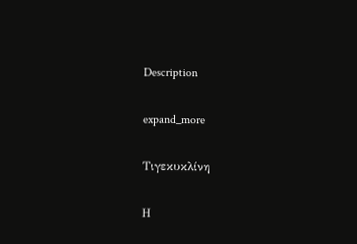Description

expand_more

Τιγεκυκλίνη

Η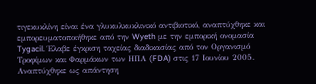τιγεκυκλίνη είναι ένα γλυκυλκυκλινικό αντιβιοτικό, αναπτύχθηκε και εμπορευματοποιήθηκε από την Wyeth με την εμπορική ονομασία Tygacil. Έλαβε έγκριση ταχείας διαδικασίας από τον Οργανισμό Τροφίμων και Φαρμάκων των ΗΠΑ (FDA) στις 17 Ιουνίου 2005. Αναπτύχθηκε ως απάντηση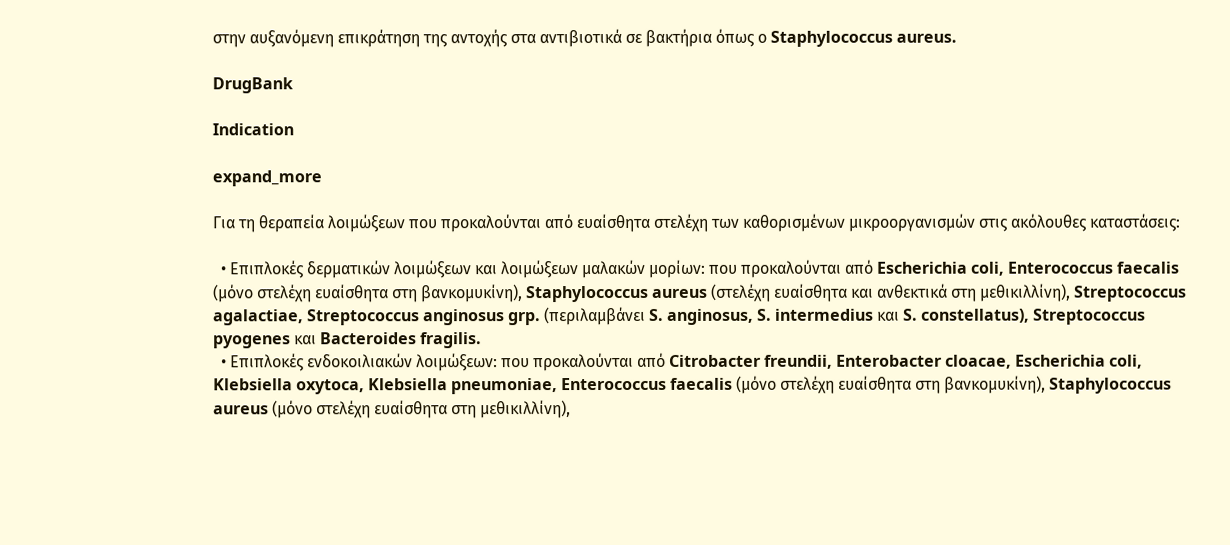στην αυξανόμενη επικράτηση της αντοχής στα αντιβιοτικά σε βακτήρια όπως ο Staphylococcus aureus.

DrugBank

Indication

expand_more

Για τη θεραπεία λοιμώξεων που προκαλούνται από ευαίσθητα στελέχη των καθορισμένων μικροοργανισμών στις ακόλουθες καταστάσεις:

  • Επιπλοκές δερματικών λοιμώξεων και λοιμώξεων μαλακών μορίων: που προκαλούνται από Escherichia coli, Enterococcus faecalis (μόνο στελέχη ευαίσθητα στη βανκομυκίνη), Staphylococcus aureus (στελέχη ευαίσθητα και ανθεκτικά στη μεθικιλλίνη), Streptococcus agalactiae, Streptococcus anginosus grp. (περιλαμβάνει S. anginosus, S. intermedius και S. constellatus), Streptococcus pyogenes και Bacteroides fragilis.
  • Επιπλοκές ενδοκοιλιακών λοιμώξεων: που προκαλούνται από Citrobacter freundii, Enterobacter cloacae, Escherichia coli, Klebsiella oxytoca, Klebsiella pneumoniae, Enterococcus faecalis (μόνο στελέχη ευαίσθητα στη βανκομυκίνη), Staphylococcus aureus (μόνο στελέχη ευαίσθητα στη μεθικιλλίνη),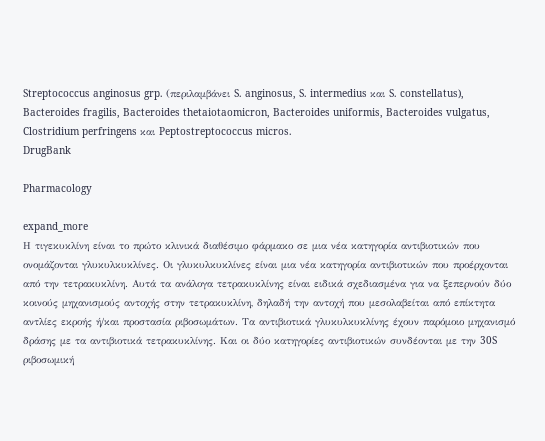Streptococcus anginosus grp. (περιλαμβάνει S. anginosus, S. intermedius και S. constellatus), Bacteroides fragilis, Bacteroides thetaiotaomicron, Bacteroides uniformis, Bacteroides vulgatus, Clostridium perfringens και Peptostreptococcus micros.
DrugBank

Pharmacology

expand_more
Η τιγεκυκλίνη είναι το πρώτο κλινικά διαθέσιμο φάρμακο σε μια νέα κατηγορία αντιβιοτικών που ονομάζονται γλυκυλκυκλίνες. Οι γλυκυλκυκλίνες είναι μια νέα κατηγορία αντιβιοτικών που προέρχονται από την τετρακυκλίνη. Αυτά τα ανάλογα τετρακυκλίνης είναι ειδικά σχεδιασμένα για να ξεπερνούν δύο κοινούς μηχανισμούς αντοχής στην τετρακυκλίνη, δηλαδή την αντοχή που μεσολαβείται από επίκτητα αντλίες εκροής ή/και προστασία ριβοσωμάτων. Τα αντιβιοτικά γλυκυλκυκλίνης έχουν παρόμοιο μηχανισμό δράσης με τα αντιβιοτικά τετρακυκλίνης. Και οι δύο κατηγορίες αντιβιοτικών συνδέονται με την 30S ριβοσωμική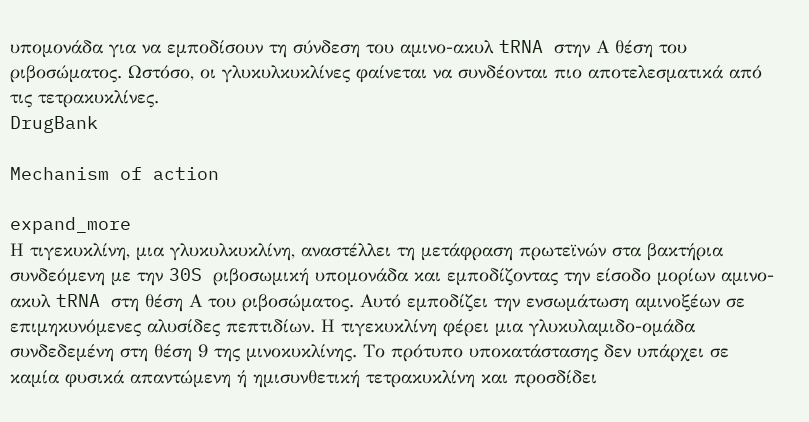υπομονάδα για να εμποδίσουν τη σύνδεση του αμινο-ακυλ tRNA στην Α θέση του ριβοσώματος. Ωστόσο, οι γλυκυλκυκλίνες φαίνεται να συνδέονται πιο αποτελεσματικά από τις τετρακυκλίνες.
DrugBank

Mechanism of action

expand_more
Η τιγεκυκλίνη, μια γλυκυλκυκλίνη, αναστέλλει τη μετάφραση πρωτεϊνών στα βακτήρια συνδεόμενη με την 30S ριβοσωμική υπομονάδα και εμποδίζοντας την είσοδο μορίων αμινο-ακυλ tRNA στη θέση Α του ριβοσώματος. Αυτό εμποδίζει την ενσωμάτωση αμινοξέων σε επιμηκυνόμενες αλυσίδες πεπτιδίων. Η τιγεκυκλίνη φέρει μια γλυκυλαμιδο-ομάδα συνδεδεμένη στη θέση 9 της μινοκυκλίνης. Το πρότυπο υποκατάστασης δεν υπάρχει σε καμία φυσικά απαντώμενη ή ημισυνθετική τετρακυκλίνη και προσδίδει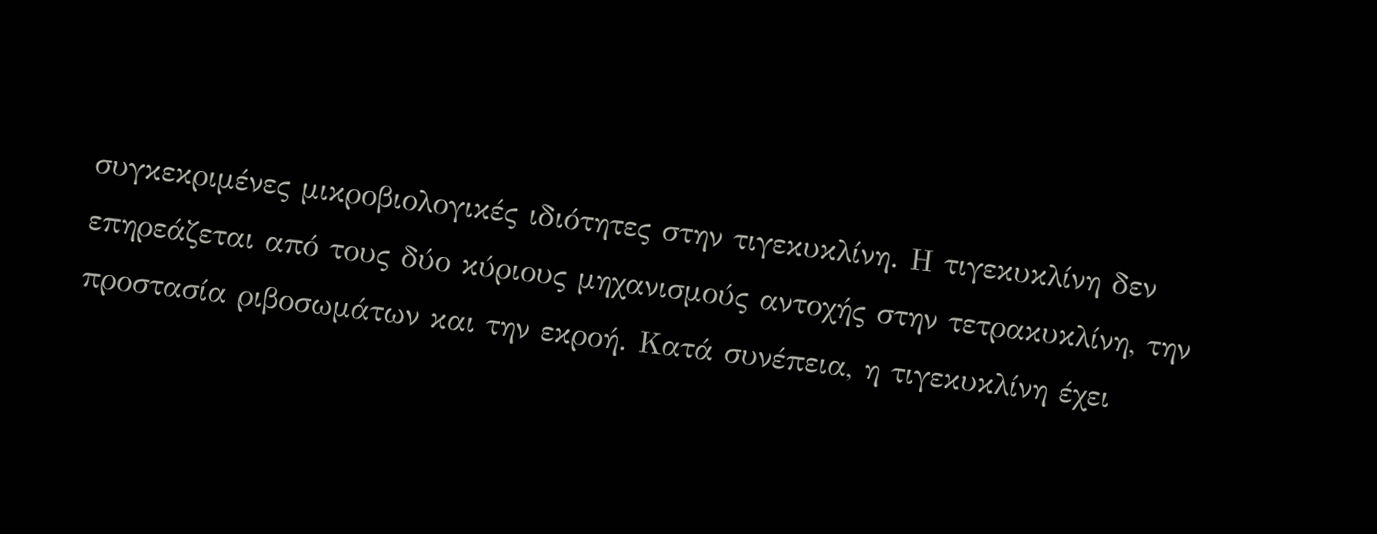συγκεκριμένες μικροβιολογικές ιδιότητες στην τιγεκυκλίνη. Η τιγεκυκλίνη δεν επηρεάζεται από τους δύο κύριους μηχανισμούς αντοχής στην τετρακυκλίνη, την προστασία ριβοσωμάτων και την εκροή. Κατά συνέπεια, η τιγεκυκλίνη έχει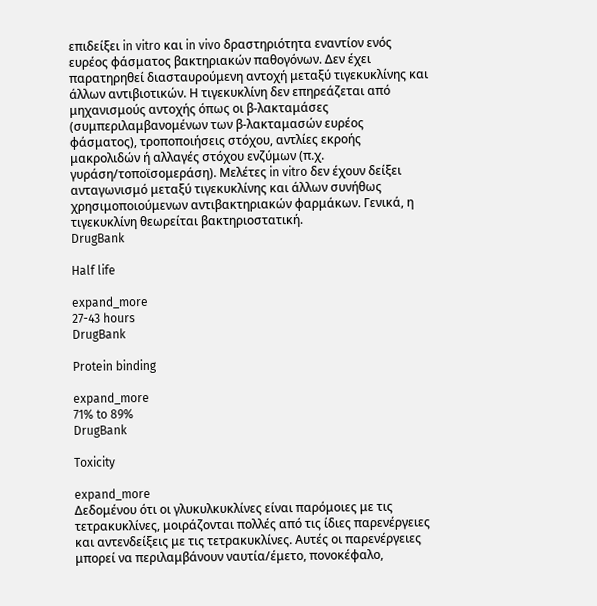επιδείξει in vitro και in vivo δραστηριότητα εναντίον ενός ευρέος φάσματος βακτηριακών παθογόνων. Δεν έχει παρατηρηθεί διασταυρούμενη αντοχή μεταξύ τιγεκυκλίνης και άλλων αντιβιοτικών. Η τιγεκυκλίνη δεν επηρεάζεται από μηχανισμούς αντοχής όπως οι β-λακταμάσες (συμπεριλαμβανομένων των β-λακταμασών ευρέος φάσματος), τροποποιήσεις στόχου, αντλίες εκροής μακρολιδών ή αλλαγές στόχου ενζύμων (π.χ. γυράση/τοποϊσομεράση). Μελέτες in vitro δεν έχουν δείξει ανταγωνισμό μεταξύ τιγεκυκλίνης και άλλων συνήθως χρησιμοποιούμενων αντιβακτηριακών φαρμάκων. Γενικά, η τιγεκυκλίνη θεωρείται βακτηριοστατική.
DrugBank

Half life

expand_more
27-43 hours
DrugBank

Protein binding

expand_more
71% to 89%
DrugBank

Toxicity

expand_more
Δεδομένου ότι οι γλυκυλκυκλίνες είναι παρόμοιες με τις τετρακυκλίνες, μοιράζονται πολλές από τις ίδιες παρενέργειες και αντενδείξεις με τις τετρακυκλίνες. Αυτές οι παρενέργειες μπορεί να περιλαμβάνουν ναυτία/έμετο, πονοκέφαλο,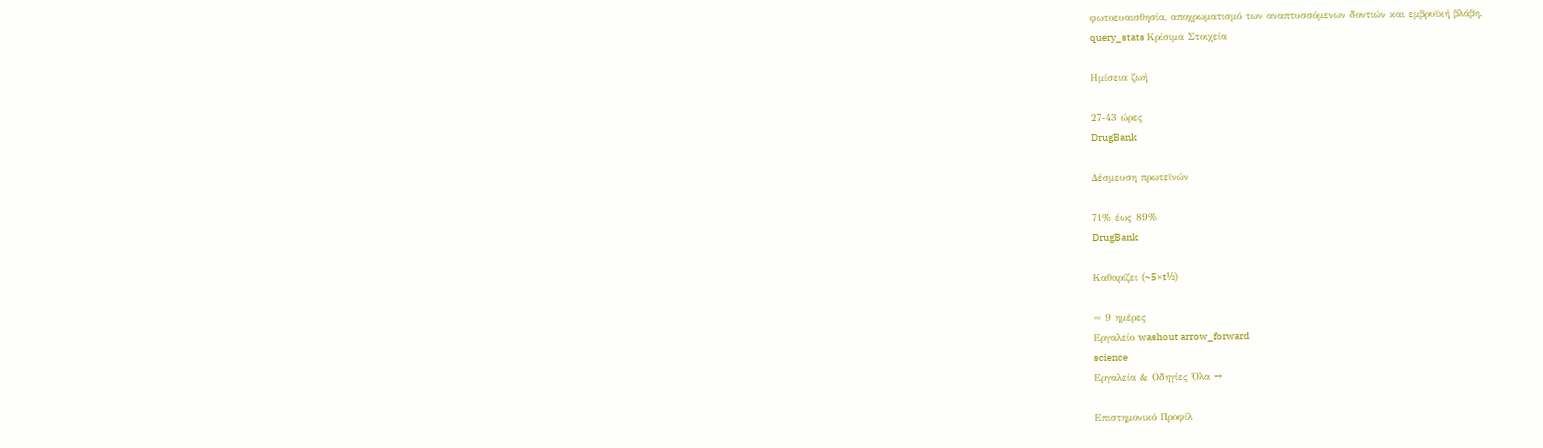φωτοευαισθησία, αποχρωματισμό των αναπτυσσόμενων δοντιών και εμβρυϊκή βλάβη.
query_stats Κρίσιμα Στοιχεία

Ημίσεια ζωή

27-43 ώρες
DrugBank

Δέσμευση πρωτεϊνών

71% έως 89%
DrugBank

Καθαρίζει (~5×t½)

≈ 9 ημέρες
Εργαλείο washout arrow_forward
science
Εργαλεία & Οδηγίες Όλα →

Επιστημονικό Προφίλ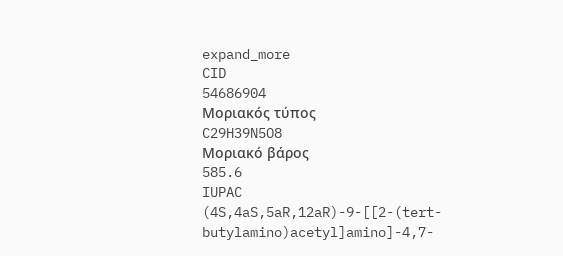expand_more
CID
54686904
Μοριακός τύπος
C29H39N5O8
Μοριακό βάρος
585.6
IUPAC
(4S,4aS,5aR,12aR)-9-[[2-(tert-butylamino)acetyl]amino]-4,7-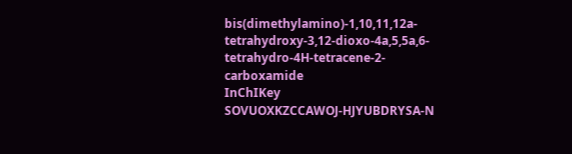bis(dimethylamino)-1,10,11,12a-tetrahydroxy-3,12-dioxo-4a,5,5a,6-tetrahydro-4H-tetracene-2-carboxamide
InChIKey
SOVUOXKZCCAWOJ-HJYUBDRYSA-N